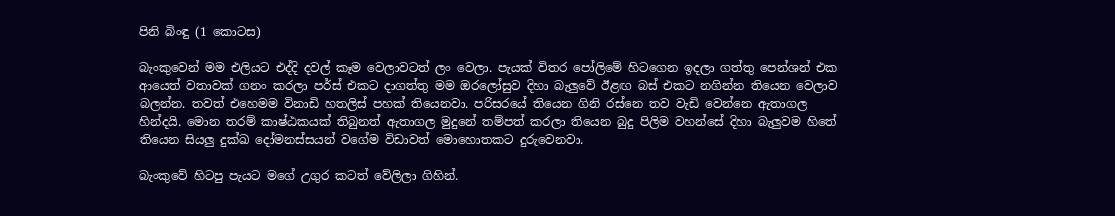පිනි බිංඳු (1 කොටස)

බැංකුවෙන් මම එලියට එද්දි දවල් කෑම වෙලාවටත් ලං වෙලා. පැයක් විතර පෝලිමේ හිටගෙන ඉදලා ගත්තු පෙන්ශන් එක ආයෙත් වතාවක් ගනං කරලා පර්ස් එකට දාගත්තු මම ඔරලෝසුව දිහා බැලුවේ ඊළඟ බස් එකට නගින්න තියෙන වෙලාව බලන්න. තවත් එහෙමම විනාඩි හතලිස් පහක් තියෙනවා. පරිසරයේ තියෙන ගිනි රස්නෙ තව වැඩි වෙන්නෙ ඇතාගල හින්දයි. මොන තරම් කාෂ්ඨකයක් තිබුනත් ඇතාගල මුදුනේ තම්පත් කරලා තියෙන බුදු පිලිම වහන්සේ දිහා බැලුවම හිතේ තියෙන සියලු දුක්ඛ දෝමනස්සයන් වගේම විඩාවත් මොහොතකට දුරුවෙනවා.

බැංකුවේ හිටපු පැයට මගේ උගුර කටත් වේලිලා ගිහින්.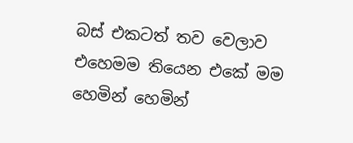බස් එකටත් තව වෙලාව එහෙමම තියෙන එකේ මම හෙමින් හෙමින්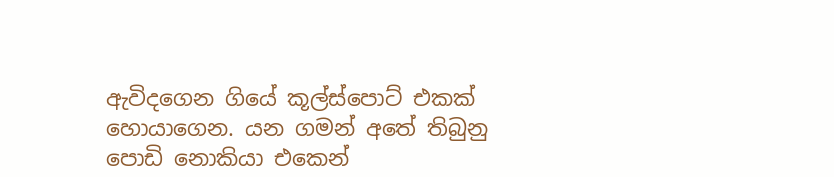ඇවිදගෙන ගියේ කූල්ස්පොට් එකක් හොයාගෙන. යන ගමන් අතේ තිබුනු පොඩි නොකියා එකෙන්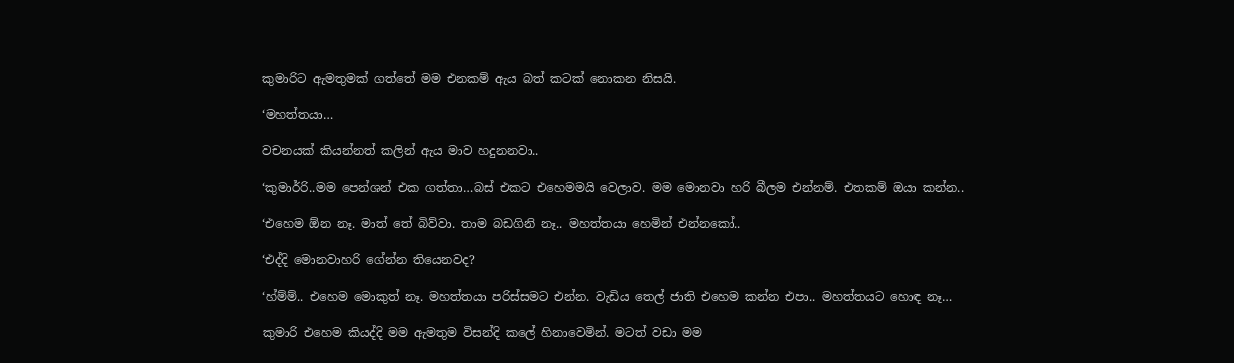කුමාරිට ඇමතුමක් ගත්තේ මම එනකම් ඇය බත් කටක් නොකන නිසයි.

‘මහත්තයා…

වචනයක් කියන්නත් කලින් ඇය මාව හදුනනවා..

‘කුමාර්‍රි..මම පෙන්ශන් එක ගත්තා…බස් එකට එහෙමමයි වෙලාව. මම මොනවා හරි බීලම එන්නම්. එතකම් ඔයා කන්න..

‘එහෙම ඕන නෑ. මාත් තේ බිව්වා. තාම බඩගිනි නෑ.. මහත්තයා හෙමින් එන්නකෝ..

‘එද්දි මොනවාහරි ගේන්න තියෙනවද?

‘හ්ම්ම්.. එහෙම මොකුත් නෑ. මහත්තයා පරිස්සමට එන්න. වැඩිය තෙල් ජාති එහෙම කන්න එපා.. මහත්තයට හොඳ නෑ…

කුමාරි එහෙම කියද්දි මම ඇමතුම විසන්දි කලේ හිනාවෙමින්. මටත් වඩා මම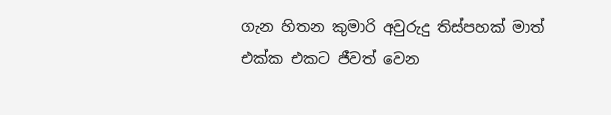ගැන හිතන කුමාරි අවුරුදු තිස්පහක් මාත් එක්ක එකට ජීවත් වෙන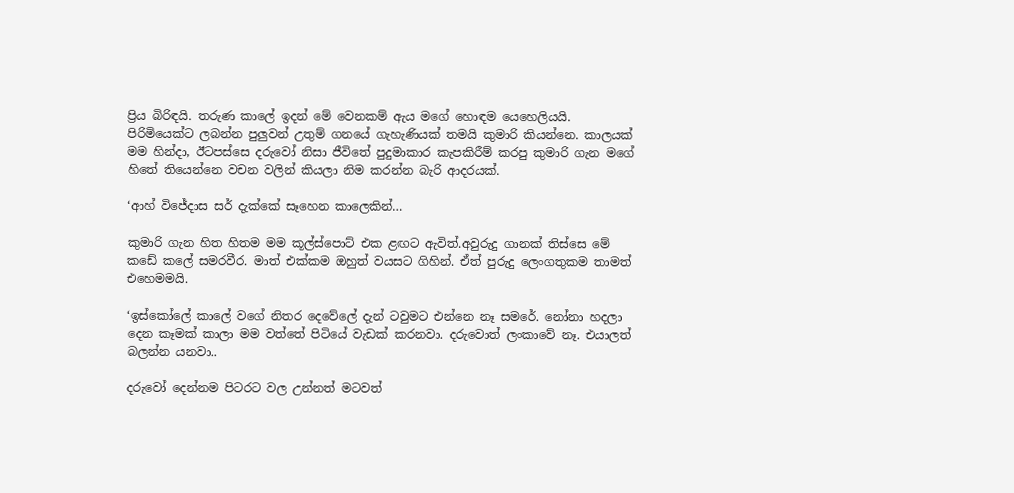ප්‍රිය බිරිඳයි. තරුණ කාලේ ඉදන් මේ වෙනකම් ඇය මගේ හොඳම යෙහෙලියයි. පිරිමියෙක්ට ලබන්න පුලුවන් උතුම් ගනයේ ගැහැණියක් තමයි කුමාරි කියන්නෙ. කාලයක් මම හින්දා, ඊටපස්සෙ දරුවෝ නිසා ජීවිතේ පුදුමාකාර කැපකිරීම් කරපු කුමාරි ගැන මගේ හිතේ තියෙන්නෙ වචන වලින් කියලා නිම කරන්න බැරි ආදරයක්.

‘ආහ් විජේදාස සර් දැක්කේ සෑහෙන කාලෙකින්…

කුමාරි ගැන හිත හිතම මම කූල්ස්පොට් එක ළඟට ඇවිත්.අවුරුදු ගානක් තිස්සෙ මේ කඩේ කලේ සමරවීර. මාත් එක්කම ඔහුත් වයසට ගිහින්. ඒත් පුරුදු ලෙංගතුකම තාමත් එහෙමමයි.

‘ඉස්කෝලේ කාලේ වගේ නිතර දෙවේලේ දැන් ටවුමට එන්නෙ නෑ සමරේ. නෝනා හදලා දෙන කෑමක් කාලා මම වත්තේ පිටියේ වැඩක් කරනවා. දරුවොත් ලංකාවේ නෑ. එයාලත් බලන්න යනවා..

දරුවෝ දෙන්නම පිටරට වල උන්නත් මටවත්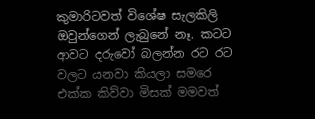කුමාරිටවත් විශේෂ සැලකිලි ඔවුන්ගෙන් ලැබුනේ නෑ. කටට ආවට දරුවෝ බලන්න රට රට වලට යනවා කියලා සමරෙ එක්ක කිව්වා මිසක් මමවත්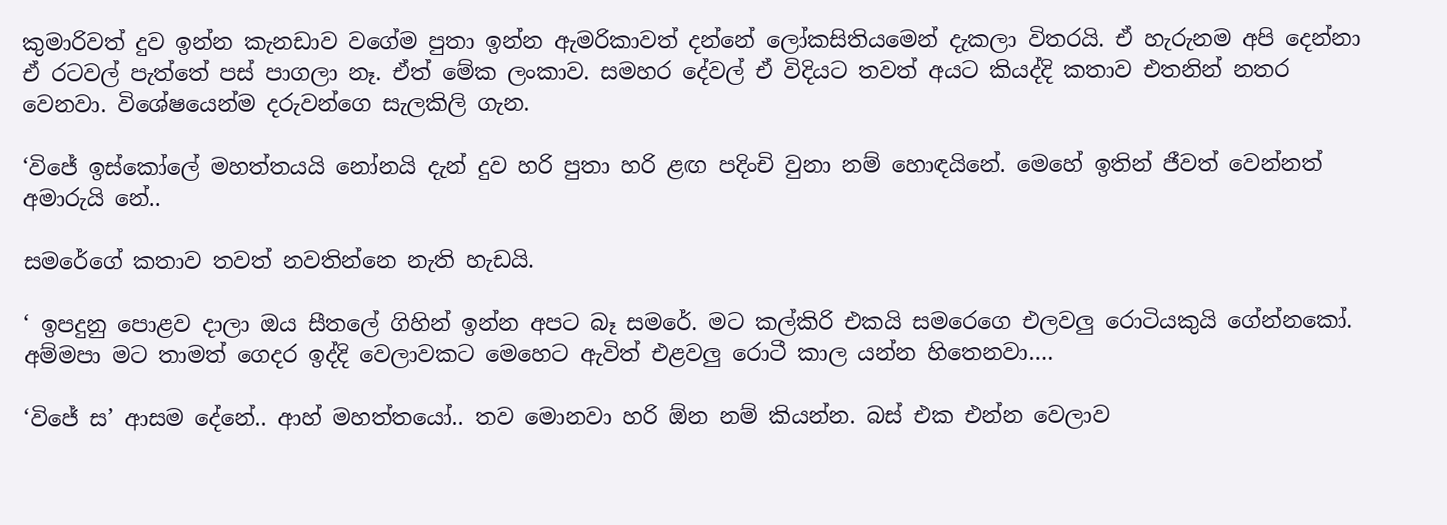කුමාරිවත් දුව ඉන්න කැනඩාව වගේම පුතා ඉන්න ඇමරිකාවත් දන්නේ ලෝකසිතියමෙන් දැකලා විතරයි. ඒ හැරුනම අපි දෙන්නා ඒ රටවල් පැත්තේ පස් පාගලා නෑ. ඒත් මේක ලංකාව. සමහර දේවල් ඒ විදියට තවත් අයට කියද්දි කතාව එතනින් නතර වෙනවා. විශේෂයෙන්ම දරුවන්ගෙ සැලකිලි ගැන.

‘විජේ ඉස්කෝලේ මහත්තයයි නෝනයි දැන් දුව හරි පුතා හරි ළඟ පදිංචි වුනා නම් හොඳයිනේ. මෙහේ ඉතින් ජීවත් වෙන්නත් අමාරුයි නේ..

සමරේගේ කතාව තවත් නවතින්නෙ නැති හැඩයි.

‘ ඉපදුනු පොළව දාලා ඔය සීතලේ ගිහින් ඉන්න අපට බෑ සමරේ. මට කල්කිරි එකයි සමරෙගෙ එලවලු රොටියකුයි ගේන්නකෝ. අම්මපා මට තාමත් ගෙදර ඉද්දි වෙලාවකට මෙහෙට ඇවිත් එළවලු රොටී කාල යන්න හිතෙනවා….

‘විජේ ස’ ආසම දේනේ.. ආහ් මහත්තයෝ.. තව මොනවා හරි ඕන නම් කියන්න. බස් එක එන්න වෙලාව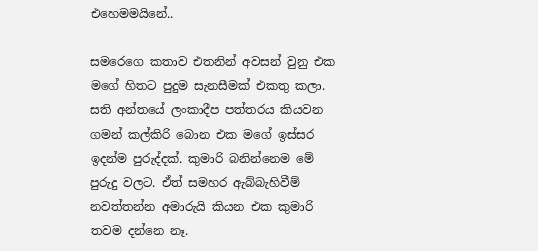එහෙමමයිනේ..

සමරෙගෙ කතාව එතනින් අවසන් වුනු එක මගේ හිතට පුදුම සැනසීමක් එකතු කලා. සති අන්තයේ ලංකාදීප පත්තරය කියවන ගමන් කල්කිරි බොන එක මගේ ඉස්සර ඉදන්ම පුරුද්දක්. කුමාරි බනින්නෙම මේ පුරුදු වලට. ඒත් සමහර ඇබ්බැහිවීම් නවත්තන්න අමාරුයි කියන එක කුමාරි තවම දන්නෙ නෑ.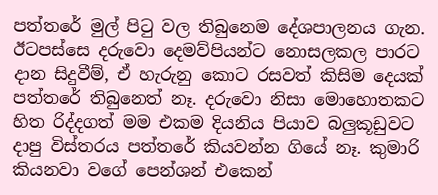පත්තරේ මුල් පිටු වල තිබුනෙම දේශපාලනය ගැන. ඊටපස්සෙ දරුවො දෙමව්පියන්ට නොසලකල පාරට දාන සිදුවීම්, ඒ හැරුනු කොට රසවත් කිසිම දෙයක් පත්තරේ තිබුනෙත් නෑ. දරුවො නිසා මොහොතකට හිත රිද්දගත් මම එකම දියනිය පියාව බලුකූඩුවට දාපු විස්තරය පත්තරේ කියවන්න ගියේ නෑ. කුමාරි කියනවා වගේ පෙන්ශන් එකෙන්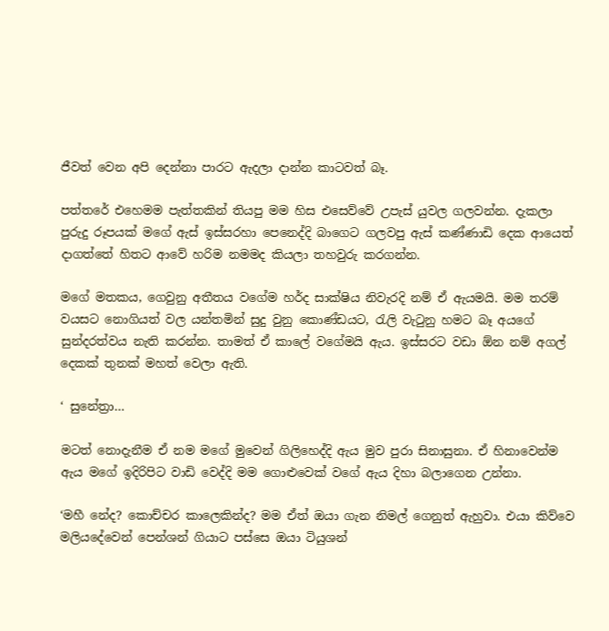ජීවත් වෙන අපි දෙන්නා පාරට ඇදලා දාන්න කාටවත් බෑ.

පත්තරේ එහෙමම පැත්තකින් තියපු මම හිස එසෙව්වේ උපැස් යුවල ගලවන්න. දැකලා පුරුදු රූපයක් මගේ ඇස් ඉස්සරහා පෙනෙද්දි බාගෙට ගලවපු ඇස් කණ්ණාඩි දෙක ආයෙත් දාගත්තේ හිතට ආවේ හරිම නමමද කියලා තහවුරු කරගන්න.

මගේ මතකය, ගෙවුනු අතීතය වගේම හර්ද සාක්ෂිය නිවැරදි නම් ඒ ඇයමයි. මම තරම් වයසට නොගියත් වල යන්තමින් සුදු වුනු කොණ්ඩයට, රැලි වැටුනු හමට බෑ අයගේ සුන්දරත්වය නැති කරන්න. තාමත් ඒ කාලේ වගේමයි ඇය. ඉස්සරට වඩා ඕන නම් අගල් දෙකක් තුනක් මහත් වෙලා ඇති.

‘ සුනේත්‍රා…

මටත් නොදැනීම ඒ නම මගේ මුවෙන් ගිලිහෙද්දි ඇය මුව පුරා සිනාසුනා. ඒ හිනාවෙන්ම ඇය මගේ ඉදිරිපිට වාඩි වෙද්දි මම ගොළුවෙක් වගේ ඇය දිහා බලාගෙන උන්නා.

‘මහී නේද? කොච්චර කාලෙකින්ද? මම ඒත් ඔයා ගැන නිමල් ගෙනුත් ඇහුවා. එයා කිව්වෙ මලියදේවෙන් පෙන්ශන් ගියාට පස්සෙ ඔයා ටියුශන්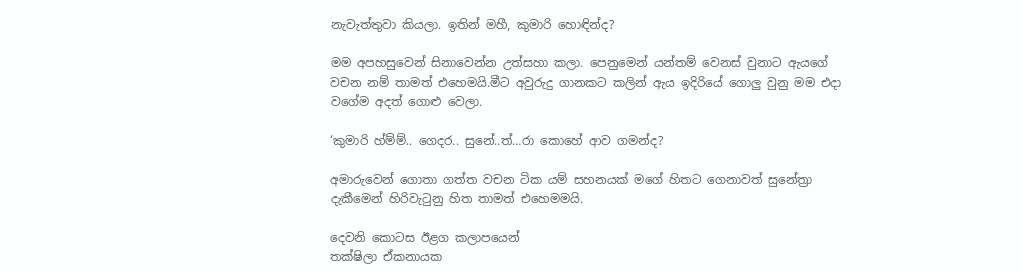නැවැත්තුවා කියලා. ඉතින් මහී, කුමාරි හොඳින්ද?

මම අපහසුවෙන් සිනාවෙන්න උත්සහා කලා. පෙනුමෙන් යන්තම් වෙනස් වුනාට ඇයගේ වචන නම් තාමත් එහෙමයි.මීට අවුරුදු ගානකට කලින් ඇය ඉදිරියේ ගොලු වුනු මම එදා වගේම අදත් ගොළු වෙලා.

‘කුමාරි හ්ම්ම්.. ගෙදර.. සුනේ..ත්…රා කොහේ ආව ගමන්ද?

අමාරුවෙන් ගොතා ගත්ත වචන ටික යම් සහනයක් මගේ හිතට ගෙනාවත් සුනේත්‍රා දැකීමෙන් හිරිවැටුනු හිත තාමත් එහෙමමයි.

දෙවනි කොටස ඊළග කලාපයෙන්
තක්ෂිලා ඒකනායක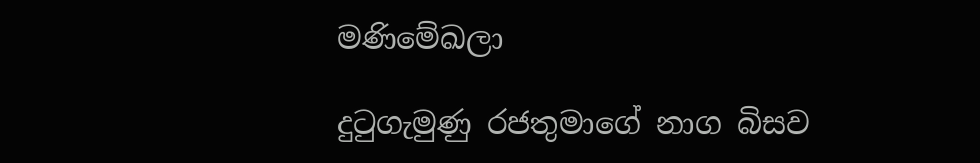මණිමේඛලා

දුටුගැමුණු රජතුමාගේ නාග බිසව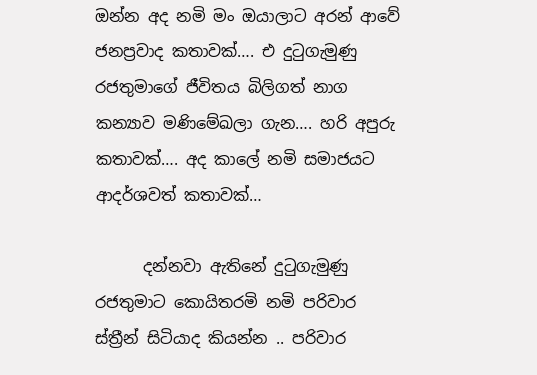ඔන්න අද නමි මං ඔයාලාට අරන් ආවේ ජනප්‍රවාද කතාවක්…. එ දුටුගැමුණු රජතුමාගේ ජීවිතය බිලිගත් නාග කන්‍යාව මණිමේඛලා ගැන…. හරි අපුරු කතාවක්…. අද කාලේ නමි සමාජයට ආදර්ශවත් කතාවක්…

      දන්නවා ඇතිනේ දුටුගැමුණු රජතුමාට කොයිතරමි නමි පරිවාර ස්ත්‍රීන් සිටියාද කියන්න .. පරිවාර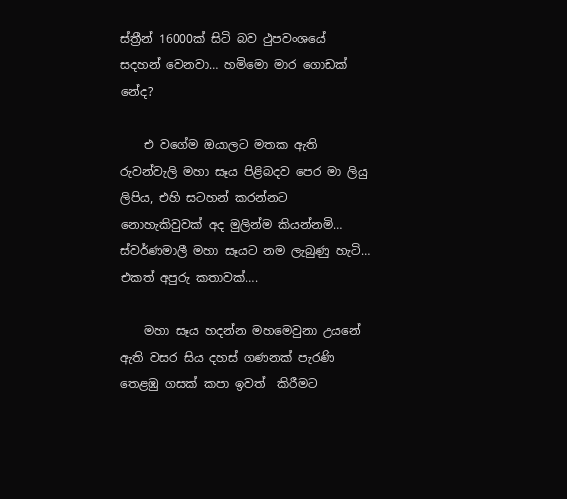ස්ත්‍රීන් 16000ක් සිටි බව ථුපවංශයේ සදහන් වෙනවා… හමිමො මාර ගොඩක් නේද?

    එ වගේම ඔයාලට මතක ඇති රුවන්වැලි මහා සෑය පිළිබදව පෙර මා ලියු ලිපිය, එහි සටහන් කරන්නට නොහැකිවුවක් අද මුලින්ම කියන්නමි… ස්වර්ණමාලී මහා සෑයට නම ලැබුණු හැටි… එකත් අපුරු කතාවක්….

    මහා සෑය හදන්න මහමෙවුනා උයනේ ඇති වසර සිය දහස්‌ ගණනක්‌ පැරණි තෙළඹු ගසක්‌ කපා ඉවත්  කිරීමට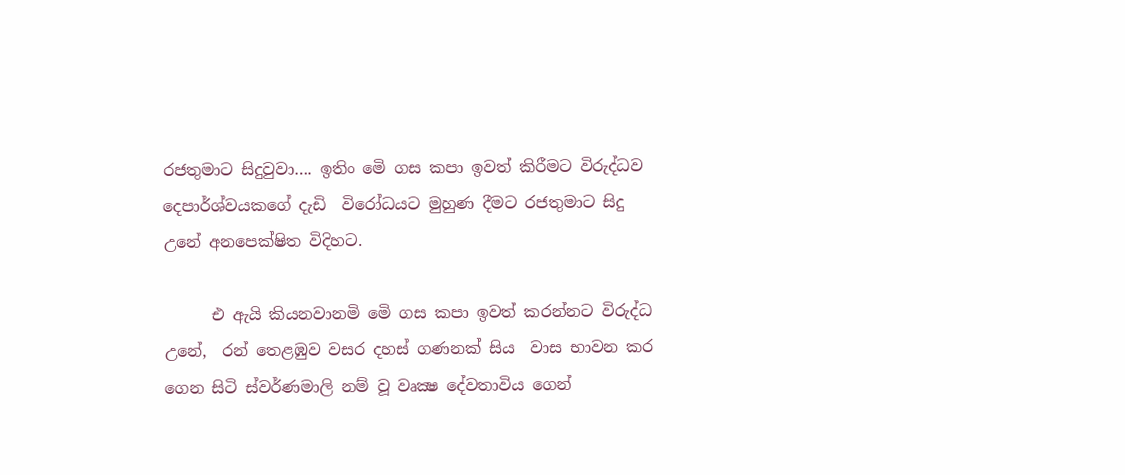රජතුමාට සිදුවුවා…. ඉතිං මෙි ගස කපා ඉවත් කිරීමට විරුද්ධව දෙපාර්ශ්වයකගේ දැඩි  විරෝධයට මුහුණ දීමට රජතුමාට සිදු උනේ අනපෙක්ෂිත විදිහට.

      එ ඇයි කියනවානමි මෙි ගස කපා ඉවත් කරන්නට විරුද්ධ උනේ,  රන් තෙළඹුව වසර දහස්‌ ගණනක්‌ සිය  වාස භාවන කර ගෙන සිටි ස්‌වර්ණමාලි නම් වූ වෘක්‍ෂ දේවතාවිය ගෙන්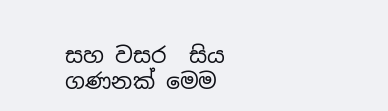සහ වසර  සිය ගණනක්‌ මෙම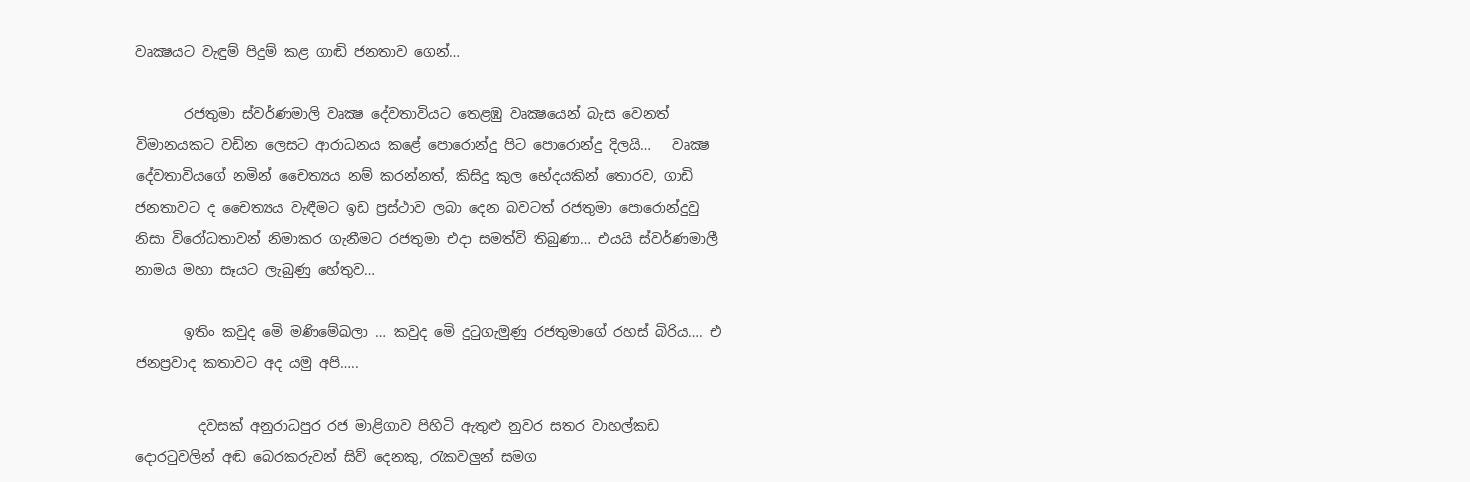වෘක්‍ෂයට වැඳුම් පිදුම් කළ ගාඬි ජනතාව ගෙන්…

       රජතුමා ස්‌වර්ණමාලි වෘක්‍ෂ දේවතාවියට තෙළඹු වෘක්‍ෂයෙන් බැස වෙනත් විමානයකට වඩින ලෙසට ආරාධනය කළේ පොරොන්දු පිට පොරොන්දු දිලයි…   වෘක්‍ෂ  දේවතාවියගේ නමින් චෛත්‍යය නම් කරන්නත්, කිසිදු කුල භේදයකින් තොරව, ගාඩි  ජනතාවට ද චෛත්‍යය වැඳීමට ඉඩ ප්‍රස්‌ථාව ලබා දෙන බවටත් රජතුමා පොරොන්දුවු  නිසා විරෝධතාවන් නිමාකර ගැනීමට රජතුමා එදා සමත්වි තිබුණා… එයයි ස්වර්ණමාලී නාමය මහා සෑයට ලැබුණු හේතුව…

       ඉතිං කවුද මෙි මණිමේඛලා … කවුද මෙි දුටුගැමුණු රජතුමාගේ රහස් බිරිය…. එ ජනප්‍රවාද කතාවට අද යමු අපි…..

         දවසක් අනුරාධපුර රජ මාළිගාව පිහිටි ඇතුළු නුවර සතර වාහල්කඩ දොරටුවලින් අඬ බෙරකරුවන් සිව් දෙනකු, රැකවලුන් සමග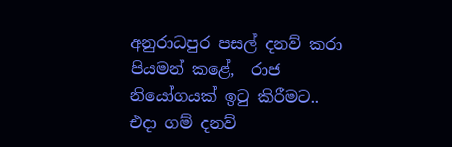අනුරාධපුර පසල් දනව් කරා පියමන් කළේ,  රාජ නියෝගයක්‌ ඉටු කිරීමට.. එදා ගම් දනව්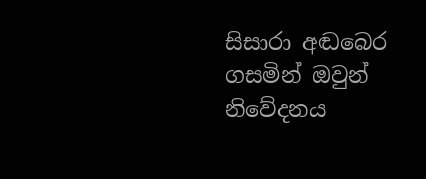සිසාරා අඬබෙර ගසමින් ඔවුන් නිවේදනය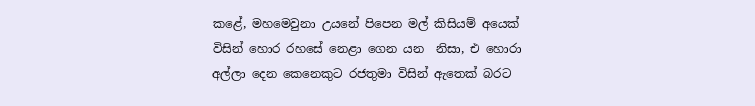කළේ, මහමෙවුනා උයනේ පිපෙන මල් කිසියම් අයෙක්‌ විසින් හොර රහසේ නෙළා ගෙන යන  නිසා, එ හොරා අල්ලා දෙන කෙනෙකුට රජතුමා විසින් ඇතෙක්‌ බරට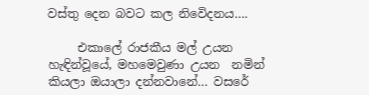වස්‌තු දෙන බවට කල නිවෙිදනය….

     එකාලේ රාජකීය මල් උයන හැඳින්වූයේ, මහමෙවුණා උයන  නමින් කියලා ඔයාලා දන්නවානේ… වසරේ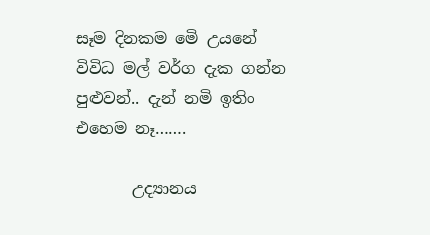සෑම දිනකම මෙි උයනේ විවිධ මල් වර්ග දැක ගන්න පුළුවන්.. දැන් නමි ඉතිං එහෙම නෑ…….

       උද්‍යානය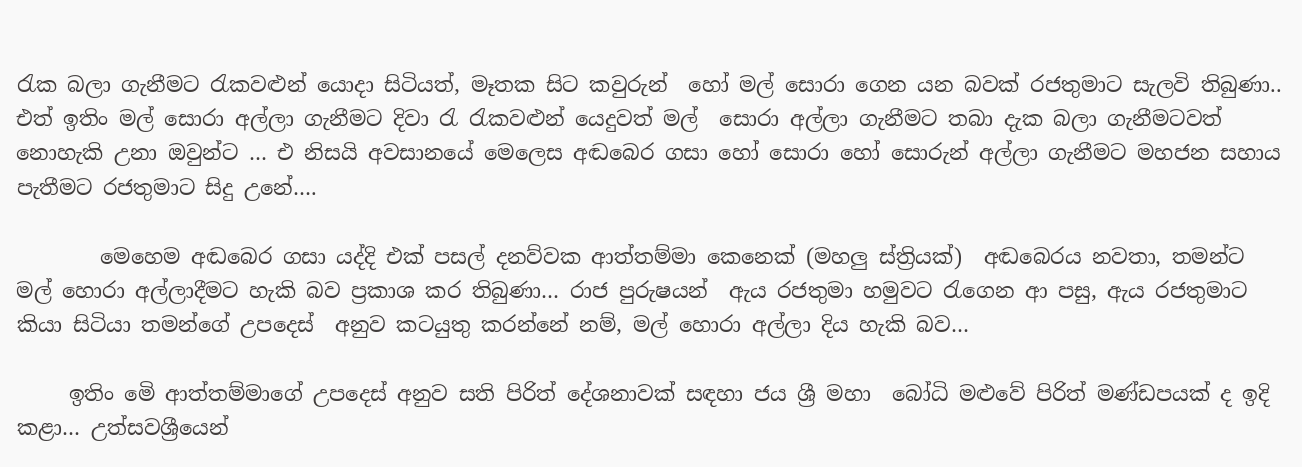රැක බලා ගැනීමට රැකවළුන් යොදා සිටියත්, මෑතක සිට කවුරුන්  හෝ මල් සොරා ගෙන යන බවක් රජතුමාට සැලවි තිබුණා.. එත් ඉතිං මල් සොරා අල්ලා ගැනීමට දිවා රැ රැකවළුන් යෙදුවත් මල්  සොරා අල්ලා ගැනීමට තබා දැක බලා ගැනීමටවත් නොහැකි උනා ඔවුන්ට … එ නිසයි අවසානයේ මෙලෙස අඬබෙර ගසා හෝ සොරා හෝ සොරුන් අල්ලා ගැනීමට මහජන සහාය පැතීමට රජතුමාට සිදු උනේ….

        මෙහෙම අඬබෙර ගසා යද්දි එක්‌ පසල් දනව්වක ආත්තම්මා කෙනෙක්‌ (මහලු ස්‌ත්‍රියක්‌)  අඬබෙරය නවතා, තමන්ට මල් හොරා අල්ලාදීමට හැකි බව ප්‍රකාශ කර තිබුණා… රාජ පුරුෂයන්  ඇය රජතුමා හමුවට රැගෙන ආ පසු, ඇය රජතුමාට කියා සිටියා තමන්ගේ උපදෙස්‌  අනුව කටයුතු කරන්නේ නම්, මල් හොරා අල්ලා දිය හැකි බව…

     ඉතිං මෙි ආත්තම්මාගේ උපදෙස්‌ අනුව සති පිරිත් දේශනාවක් සඳහා ජය ශ්‍රී මහා  බෝධි මළුවේ පිරිත් මණ්‌ඩපයක්‌ ද ඉදි කළා… උත්සවශ්‍රීයෙන්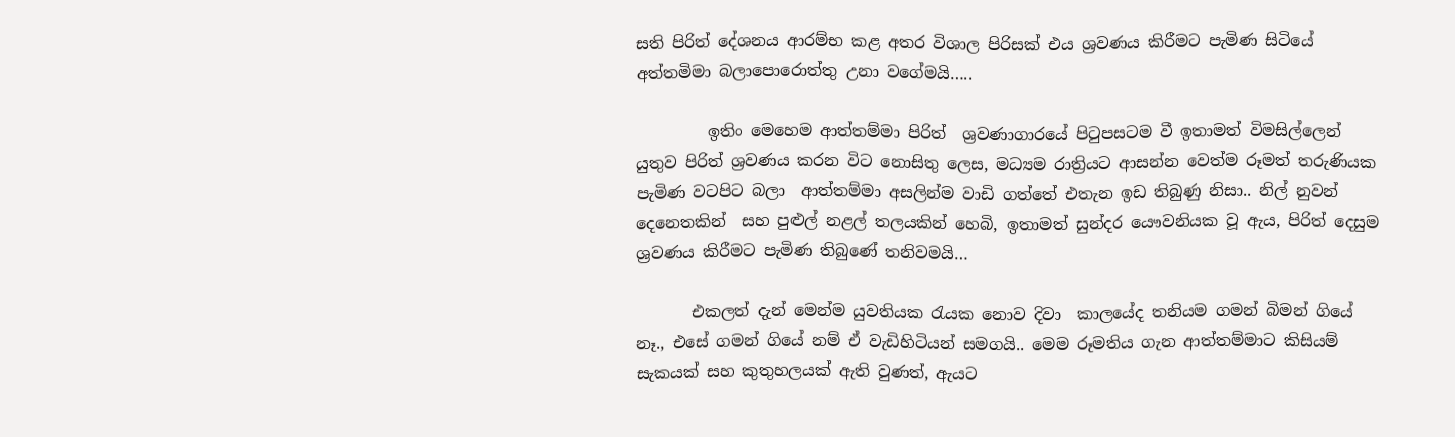සති පිරිත් දේශනය ආරම්භ කළ අතර විශාල පිරිසක්‌ එය ශ්‍රවණය කිරීමට පැමිණ සිටියේ අත්තමිමා බලාපොරොත්තු උනා වගේමයි…..

         ඉතිං මෙහෙම ආත්තම්මා පිරිත්  ශ්‍රවණාගාරයේ පිටුපසටම වී ඉතාමත් විමසිල්ලෙන් යුතුව පිරිත් ශ්‍රවණය කරන විට නොසිතු ලෙස, මධ්‍යම රාත්‍රියට ආසන්න වෙත්ම රූමත් තරුණියක පැමිණ වටපිට බලා  ආත්තම්මා අසලින්ම වාඩි ගත්තේ එතැන ඉඩ තිබුණු නිසා.. නිල් නුවන් දෙනෙතකින්  සහ පුළුල් නළල් තලයකින් හෙබි, ඉතාමත් සුන්දර යෞවනියක වූ ඇය, පිරිත් දෙසුම ශ්‍රවණය කිරීමට පැමිණ තිබුණේ තනිවමයි…

       එකලත් දැන් මෙන්ම යුවතියක රැයක නොව දිවා  කාලයේද තනියම ගමන් බිමන් ගියේ නෑ., එසේ ගමන් ගියේ නම් ඒ වැඩිහිටියන් සමගයි.. මෙම රූමතිය ගැන ආත්තම්මාට කිසියම් සැකයක්‌ සහ කුතුහලයක්‌ ඇති වුණත්, ඇයට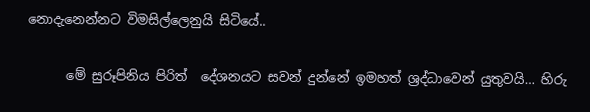නොදැනෙන්නට විමසිල්ලෙනුයි සිටියේ..

      මේ සුරූපිනිය පිරිත්  දේශනයට සවන් දුන්නේ ඉමහත් ශ්‍රද්ධාවෙන් යුතුවයි… හිරු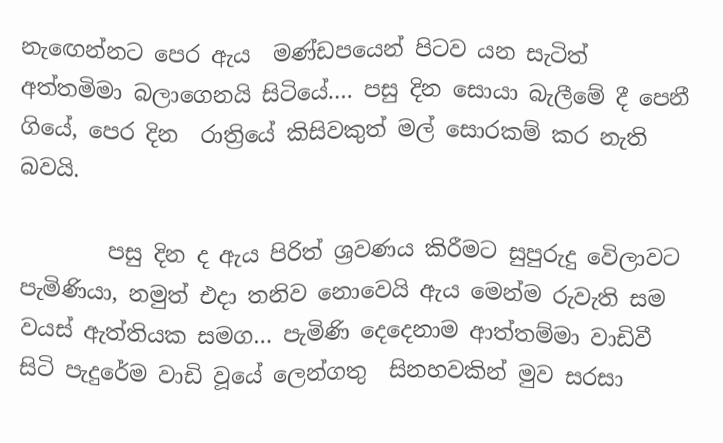නැඟෙන්නට පෙර ඇය  මණ්‌ඩපයෙන් පිටව යන සැටිත් අත්තමිමා බලාගෙනයි සිටියේ…. පසු දින සොයා බැලීමේ දී පෙනී ගියේ, පෙර දින  රාත්‍රියේ කිසිවකුත් මල් සොරකම් කර නැති බවයි.

        පසු දින ද ඇය පිරිත් ශ්‍රවණය කිරීමට සුපුරුදු වෙිලාවට පැමිණියා, නමුත් එදා තනිව නොවෙයි ඇය මෙන්ම රුවැති සම වයස්‌ ඇත්තියක සමග… පැමිණි දෙදෙනාම ආත්තම්මා වාඩිවී සිටි පැදුරේම වාඩි වූයේ ලෙන්ගතු  සිනහවකින් මුව සරසා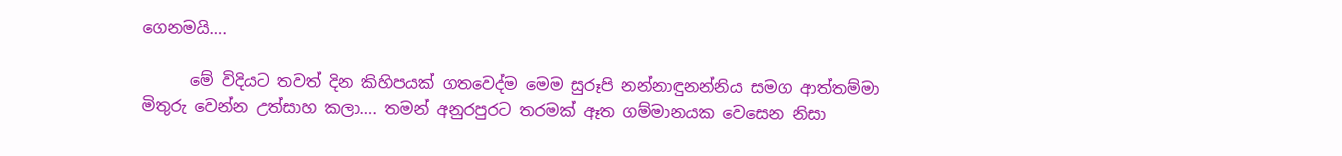ගෙනමයි….

      මේ විදියට තවත් දින කිහිපයක්‌ ගතවෙද්ම මෙම සුරූපි නන්නාඳුනන්නිය සමග ආත්තම්මා මිතුරු වෙන්න උත්සාහ කලා…. තමන් අනුරපුරට තරමක්‌ ඈත ගම්මානයක වෙසෙන නිසා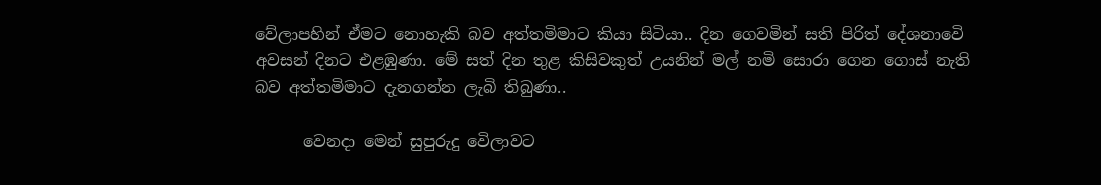වේලාපහින් ඒමට නොහැකි බව අත්තමිමාට කියා සිටියා.. දින ගෙවමින් සති පිරිත් දේශනාවෙි අවසන් දිනට එළඹුණා. මේ සත් දින තුළ කිසිවකුත් උයනින් මල් නමි සොරා ගෙන ගොස් නැති බව අත්තමිමාට දැනගන්න ලැබි තිබුණා..

      වෙනදා මෙන් සුපුරුදු වෙිලාවට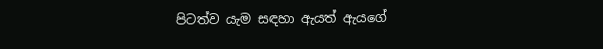පිටත්ව යැම සඳහා ඇයත් ඇයගේ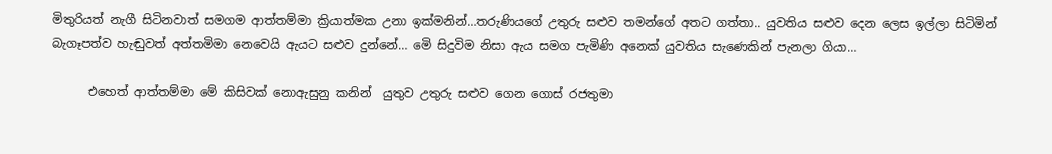මිතුරියත් නැගී සිටිනවාත් සමගම ආත්තම්මා ක්‍රියාත්මක උනා ඉක්මනින්…තරුණියගේ උතුරු සළුව තමන්ගේ අතට ගත්තා.. යුවතිය සළුව දෙන ලෙස ඉල්ලා සිටිමින් බැගෑපත්ව හැඬුවත් අත්තමිමා නෙවෙයි ඇයට සළුව දුන්නේ… මෙි සිදුවිම නිසා ඇය සමග පැමිණි අනෙක්‌ යුවතිය සැණෙකින් පැනලා ගියා…

      එහෙත් ආත්තම්මා මේ කිසිවක්‌ නොඇසුනු කනින්  යුතුව උතුරු සළුව ගෙන ගොස්‌ රජතුමා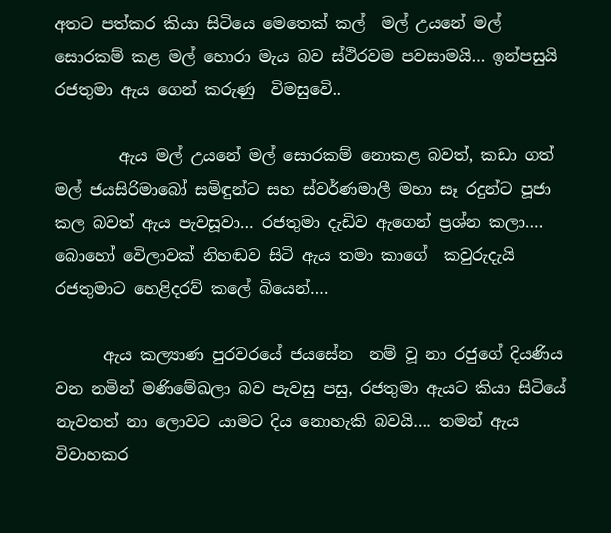අතට පත්කර කියා සිටියෙ මෙතෙක්‌ කල්  මල් උයනේ මල් සොරකම් කළ මල් හොරා මැය බව ස්ථිරවම පවසාමයි… ඉන්පසුයි රජතුමා ඇය ගෙන් කරුණු  විමසුවෙි..

        ඇය මල් උයනේ මල් සොරකම් නොකළ බවත්, කඩා ගත් මල් ජයසිරිමාබෝ සමිඳුන්ට සහ ස්වර්ණමාලී මහා සෑ රදුන්ට පූජා කල බවත් ඇය පැවසූවා… රජතුමා දැඩිව ඇගෙන් ප්‍රශ්න කලා…. බොහෝ වෙිලාවක්‌ නිහඬව සිටි ඇය තමා කාගේ  කවුරුදැයි රජතුමාට හෙළිදරව් කලේ බියෙන්….

      ඇය කල්‍යාණ පුරවරයේ ජයසේන  නම් වූ නා රජුගේ දියණිය වන නමින් මණිමේඛලා බව පැවසු පසු, රජතුමා ඇයට කියා සිටියේ නැවතත් නා ලොවට යාමට දිය නොහැකි බවයි…. තමන් ඇය විවාහකර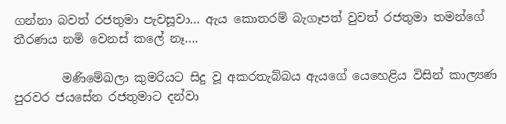ගන්නා බවත් රජතුමා පැවසූවා… ඇය කොතරම් බැගෑපත් වුවත් රජතුමා තමන්ගේ තීරණය නමි වෙනස්‌ කලේ නෑ….

        මණිමේඛලා කුමරියට සිදු වූ අකරතැබ්බය ඇයගේ යෙහෙළිය විසින් කාල්‍යණ පුරවර ජයසේන රජතුමාට දන්වා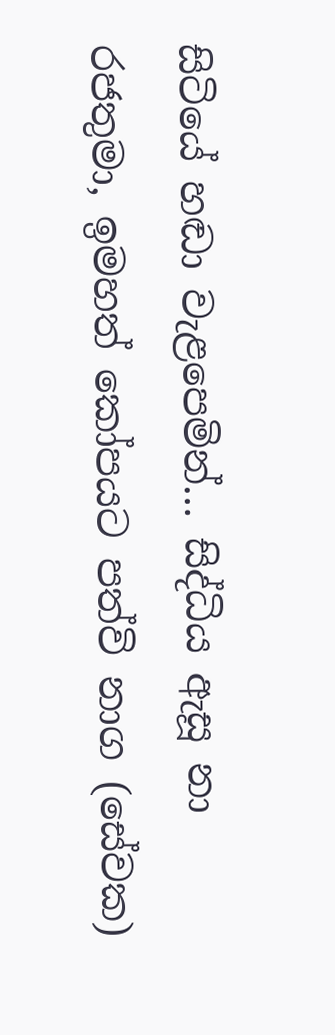සිටියේ හඬා වැළපෙමින්… සිද්ධිය ඇසූ නා රජතුමා, ඉමහත් කෝපයට පත්වි නාග (සේවක)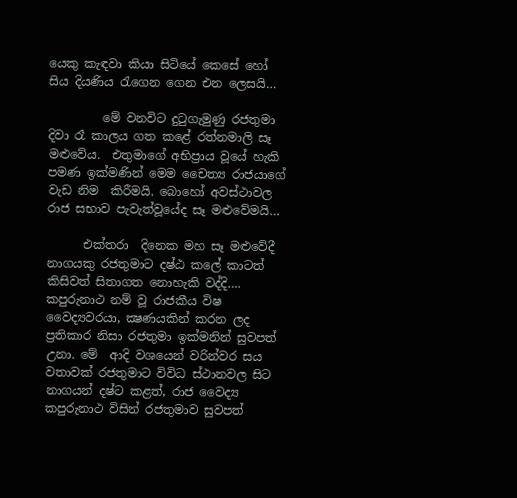යෙකු කැඳවා කියා සිටියේ කෙසේ හෝ සිය දියණිය රැගෙන ගෙන එන ලෙසයි…

         මේ වනවිට දුටුගැමුණු රජතුමා දිවා රෑ කාලය ගත කළේ රත්නමාලි සෑ මළුවේය.  එතුමාගේ අභිප්‍රාය වූයේ හැකි පමණ ඉක්‌මණින් මෙම චෛත්‍ය රාජයාගේ වැඩ නිම  කිරීමයි. බොහෝ අවස්‌ථාවල රාජ සභාව පැවැත්වූයේද සෑ මළුවේමයි…

      එක්‌තරා  දිනෙක මහ සෑ මළුවේදී නාගයකු රජතුමාට දෂ්ඨ කලේ කාටත් කිසිවත් සිතාගත නොහැකි වද්දි…. කපුරුනාථ නම් වූ රාජකීය විෂ වෛද්‍යවරයා, ක්‍ෂණයකින් කරන ලද ප්‍රතිකාර නිසා රජතුමා ඉක්මනින් සුවපත් උනා. මේ  ආදි වශයෙන් වරින්වර සය වතාවක්‌ රජතුමාට විවිධ ස්‌ථානවල සිට නාගයන් දෂ්ට කළත්, රාජ වෛද්‍ය කපුරුනාථ විසින් රජතුමාව සුවපත්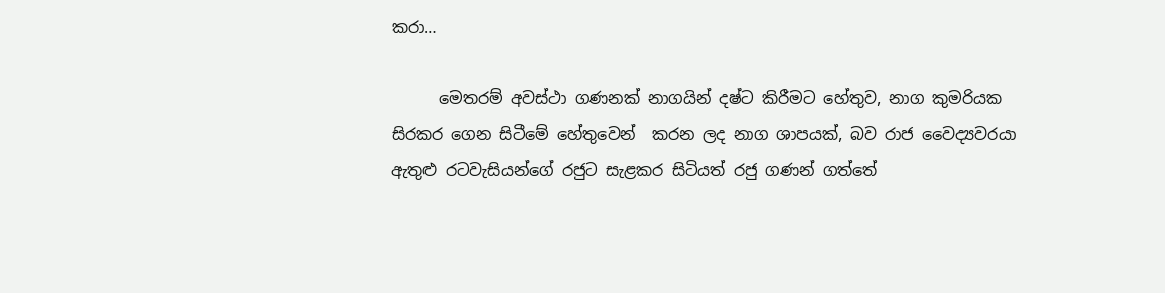කරා…

      මෙතරම් අවස්‌ථා ගණනක්‌ නාගයින් දෂ්ට කිරීමට හේතුව, නාග කුමරියක සිරකර ගෙන සිටීමේ හේතුවෙන්  කරන ලද නාග ශාපයක්‌, බව රාජ වෛද්‍යවරයා ඇතුළු රටවැසියන්ගේ රජුට සැළකර සිටියත් රජු ගණන් ගත්තේ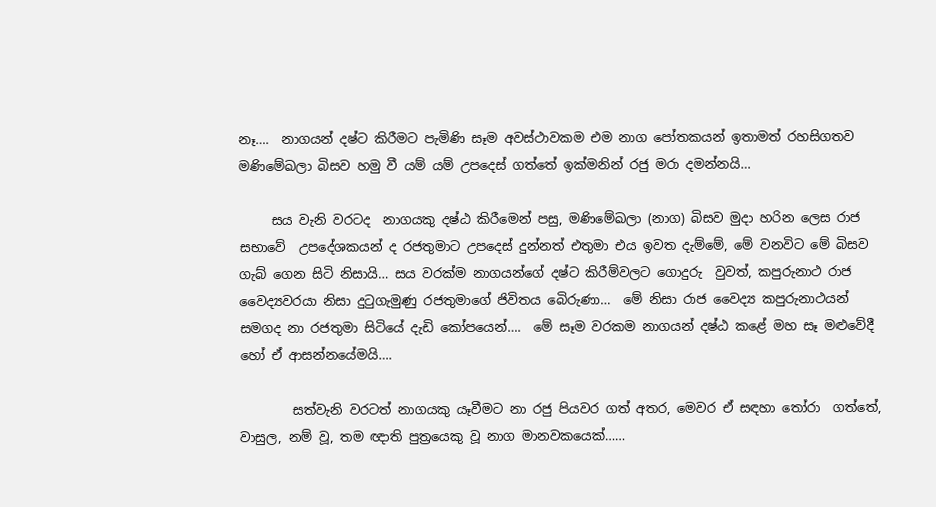නෑ….  නාගයන් දෂ්ට කිරීමට පැමිණි සෑම අවස්‌ථාවකම එම නාග පෝතකයන් ඉතාමත් රහසිගතව මණිමේඛලා බිසව හමු වී යම් යම් උපදෙස්‌ ගත්තේ ඉක්මනින් රජු මරා දමන්නයි…

     සය වැනි වරටද  නාගයකු දෂ්ඨ කිරීමෙන් පසු, මණිමේඛලා (නාග) බිසව මුදා හරින ලෙස රාජ සභාවේ  උපදේශකයන් ද රජතුමාට උපදෙස්‌ දුන්නත් එතුමා එය ඉවත දැම්මේ, මේ වනවිට මේ බිසව ගැබ් ගෙන සිටි නිසායි… සය වරක්‌ම නාගයන්ගේ දෂ්ට කිරීම්වලට ගොදුරු  වුවත්, කපුරුනාථ රාජ වෛද්‍යවරයා නිසා දුටුගැමුණු රජතුමාගේ ජිවිතය බෙිරුණා…  මේ නිසා රාජ වෛද්‍ය කපුරුනාථයන් සමගද නා රජතුමා සිටියේ දැඩි කෝපයෙන්….  මේ සෑම වරකම නාගයන් දෂ්ඨ කළේ මහ සෑ මළුවේදී හෝ ඒ ආසන්නයේමයි….

        සත්වැනි වරටත් නාගයකු යෑවීමට නා රජු පියවර ගත් අතර, මෙවර ඒ සඳහා තෝරා  ගත්තේ, වාසුල, නම් වූ, තම ඥාති පුත්‍රයෙකු වූ නාග මානවකයෙක්……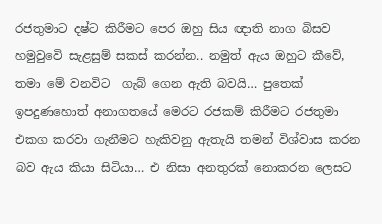රජතුමාට දෂ්ට කිරීමට පෙර ඔහු සිය ඥාති නාග බිසව හමුවුවෙි සැළසුම් සකස් කරන්න.. නමුත් ඇය ඔහුට කීවේ, තමා මේ වනවිට  ගැබ් ගෙන ඇති බවයි… පුතෙක්‌ ඉපදුණහොත් අනාගතයේ මෙරට රජකම් කිරීමට රජතුමා එකග කරවා ගැනීමට හැකිවනු ඇතැයි තමන් විශ්වාස කරන බව ඇය කියා සිටියා… එ නිසා අනතුරක්‌ නොකරන ලෙසට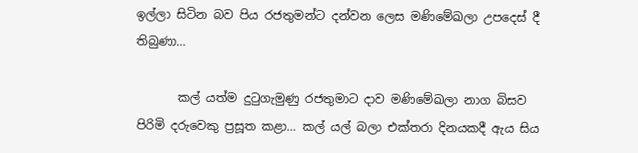ඉල්ලා සිටින බව පිය රජතුමන්ට දන්වන ලෙස මණිමේඛලා උපදෙස්‌ දී තිබුණා…

       කල් යත්ම දුටුගැමුණු රජතුමාට දාව මණිමේඛලා නාග බිසව පිරිමි දරුවෙකු ප්‍රසූත කළා… කල් යල් බලා එක්‌තරා දිනයකදී ඇය සිය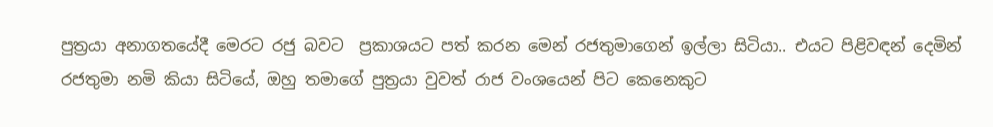පුත්‍රයා අනාගතයේදී මෙරට රජු බවට  ප්‍රකාශයට පත් කරන මෙන් රජතුමාගෙන් ඉල්ලා සිටියා.. එයට පිළිවඳන් දෙමින් රජතුමා නමි කියා සිටියේ, ඔහු තමාගේ පුත්‍රයා වුවත් රාජ වංශයෙන් පිට කෙනෙකුට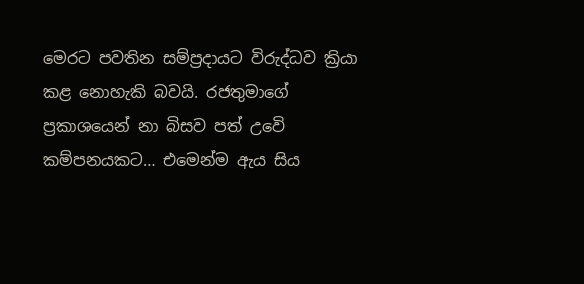මෙරට පවතින සම්ප්‍රදායට විරුද්ධව ක්‍රියා කළ නොහැකි බවයි. රජතුමාගේ ප්‍රකාශයෙන් නා බිසව පත් උවෙි කම්පනයකට… එමෙන්ම ඇය සිය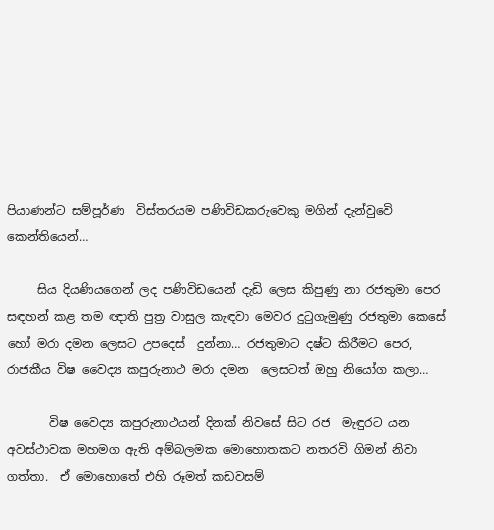පියාණන්ට සම්පූර්ණ  විස්‌තරයම පණිවිඩකරුවෙකු මගින් දැන්වුවෙි කෙන්තියෙන්…

     සිය දියණියගෙන් ලද පණිවිඩයෙන් දැඩි ලෙස කිපුණු නා රජතුමා පෙර සඳහන් කළ තම ඥාති පුත්‍ර වාසුල කැඳවා මෙවර දුටුගැමුණු රජතුමා කෙසේ හෝ මරා දමන ලෙසට උපදෙස්‌  දුන්නා… රජතුමාට දෂ්ට කිරීමට පෙර, රාජකීය විෂ වෛද්‍ය කපුරුනාථ මරා දමන  ලෙසටත් ඔහු නියෝග කලා…

       විෂ වෛද්‍ය කපුරුනාථයන් දිනක්‌ නිවසේ සිට රජ  මැඳුරට යන අවස්‌ථාවක මහමග ඇති අම්බලමක මොහොතකට නතරවි ගිමන් නිවා ගත්තා.  ඒ මොහොතේ එහි රූමත් කඩවසම්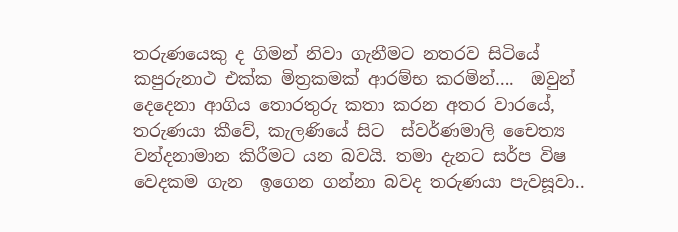තරුණයෙකු ද ගිමන් නිවා ගැනීමට නතරව සිටියේ කපුරුනාථ එක්ක මිත්‍රකමක් ආරම්භ කරමින්….  ඔවුන් දෙදෙනා ආගිය තොරතුරු කතා කරන අතර වාරයේ, තරුණයා කීවේ, කැලණියේ සිට  ස්‌වර්ණමාලි චෛත්‍ය වන්දනාමාන කිරීමට යන බවයි. තමා දැනට සර්ප විෂ වෙදකම ගැන  ඉගෙන ගන්නා බවද තරුණයා පැවසූවා..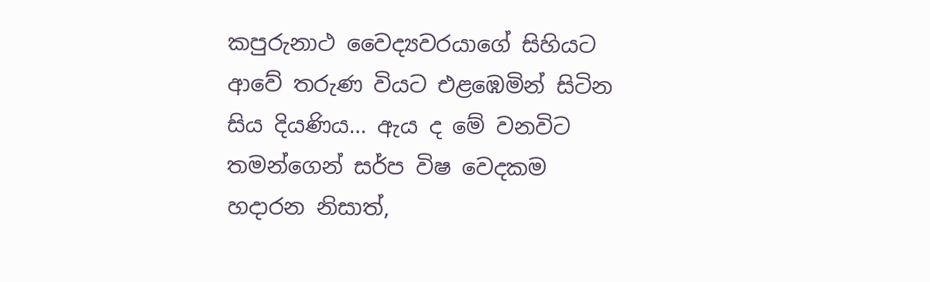කපුරුනාථ වෛද්‍යවරයාගේ සිහියට ආවේ තරුණ වියට එළඹෙමින් සිටින සිය දියණිය… ඇය ද මේ වනවිට තමන්ගෙන් සර්ප විෂ වෙදකම හදාරන නිසාත්,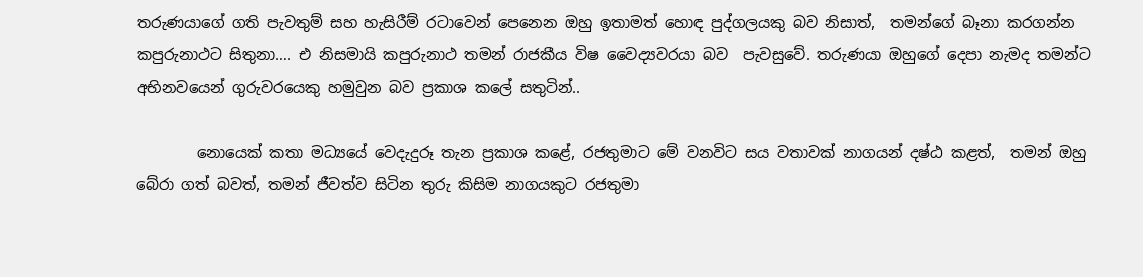තරුණයාගේ ගති පැවතුම් සහ හැසිරීම් රටාවෙන් පෙනෙන ඔහු ඉතාමත් හොඳ පුද්ගලයකු බව නිසාත්,  තමන්ගේ බෑනා කරගන්න කපුරුනාථට සිතුනා…. එ නිසමායි කපුරුනාථ තමන් රාජකීය විෂ වෛද්‍යවරයා බව  පැවසුවේ. තරුණයා ඔහුගේ දෙපා නැමද තමන්ට අභිනවයෙන් ගුරුවරයෙකු හමුවුන බව ප්‍රකාශ කලේ සතුටින්..

        නොයෙක්‌ කතා මධ්‍යයේ වෙදැදුරූ තැන ප්‍රකාශ කළේ, රජතුමාට මේ වනවිට සය වතාවක්‌ නාගයන් දෂ්ඨ කළත්,  තමන් ඔහු බේරා ගත් බවත්, තමන් ජීවත්ව සිටින තුරු කිසිම නාගයකුට රජතුමා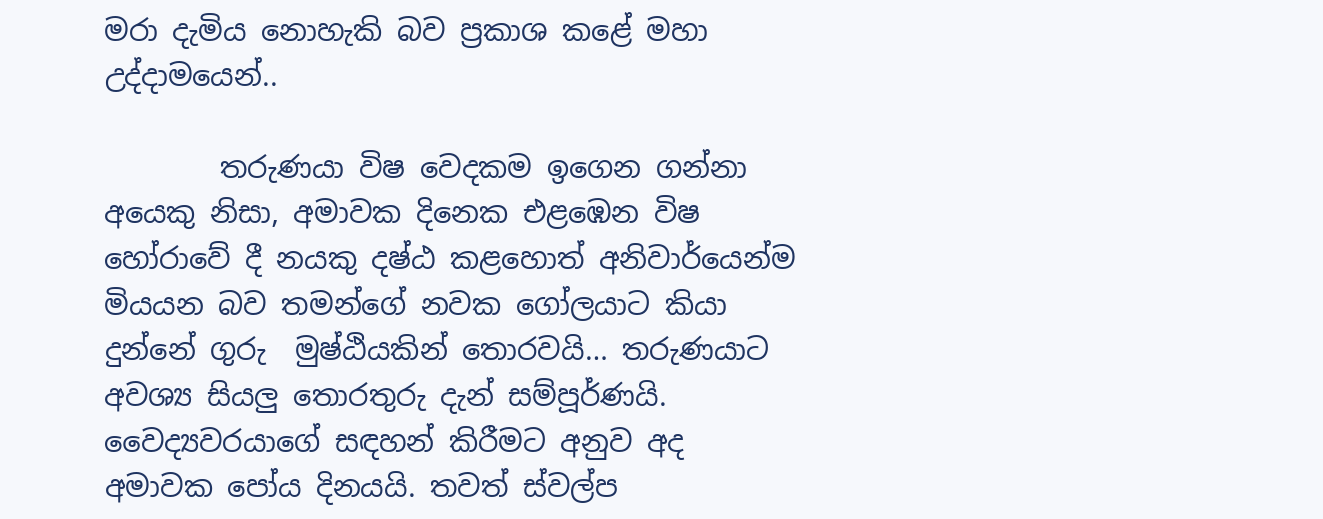මරා දැමිය නොහැකි බව ප්‍රකාශ කළේ මහා උද්දාමයෙන්..

        තරුණයා විෂ වෙදකම ඉගෙන ගන්නා අයෙකු නිසා, අමාවක දිනෙක එළඹෙන විෂ හෝරාවේ දී නයකු දෂ්ඨ කළහොත් අනිවාර්යෙන්ම මියයන බව තමන්ගේ නවක ගෝලයාට කියා දුන්නේ ගුරු  මුෂ්ඨියකින් තොරවයි… තරුණයාට අවශ්‍ය සියලු තොරතුරු දැන් සම්පූර්ණයි.  වෛද්‍යවරයාගේ සඳහන් කිරීමට අනුව අද අමාවක පෝය දිනයයි. තවත් ස්‌වල්ප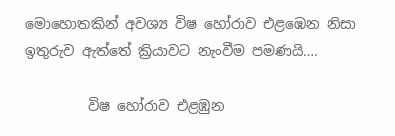මොහොතකින් අවශ්‍ය විෂ හෝරාව එළඹෙන නිසා ඉතුරුව ඇත්තේ ක්‍රියාවට නැංවීම පමණයි….

         විෂ හෝරාව එළඹුන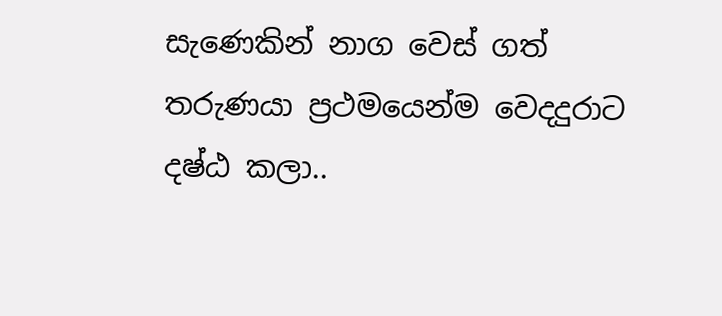සැණෙකින් නාග වෙස්‌ ගත් තරුණයා ප්‍රථමයෙන්ම වෙදදුරාට දෂ්ඨ කලා..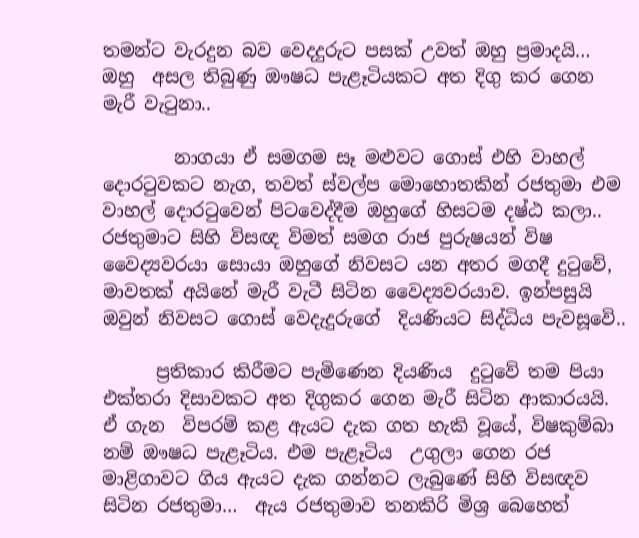තමන්ට වැරදුන බව වෙදදුරුට පසක්‌ උවත් ඔහු ප්‍රමාදයි… ඔහු  අසල තිබුණු ඖෂධ පැළෑටියකට අත දිගු කර ගෙන මැරී වැටුනා..

        නාගයා ඒ සමගම සෑ මළුවට ගොස්‌ එහි වාහල් දොරටුවකට නැග, තවත් ස්‌වල්ප මොහොතකින් රජතුමා එම  වාහල් දොරටුවෙන් පිටවෙද්දීම ඔහුගේ හිසටම දෂ්ඨ කලා.. රජතුමාට සිහි විසඥ විමත් සමග රාජ පුරුෂයන් විෂ වෛද්‍යවරයා සොයා ඔහුගේ නිවසට යන අතර මගදී දුටුවේ,  මාවතක්‌ අයිනේ මැරී වැටී සිටින වෛද්‍යවරයාව. ඉන්පසුයි ඔවුන් නිවසට ගොස්‌ වෙදැදුරුගේ  දියණියට සිද්ධිය පැවසූවෙි..

      ප්‍රතිකාර කිරීමට පැමිණෙන දියණිය  දුටුවේ තම පියා එක්‌තරා දිසාවකට අත දිගුකර ගෙන මැරී සිටින ආකාරයයි. ඒ ගැන  විපරම් කළ ඇයට දැක ගත හැකි වූයේ, විෂකුම්බා නම් ඖෂධ පැළෑටිය. එම පැළෑටිය  උගුලා ගෙන රජ මාළිගාවට ගිය ඇයට දැක ගන්නට ලැබුණේ සිහි විසඥව සිටින රජතුමා…  ඇය රජතුමාව තනකිරි මිශ්‍ර බෙහෙත්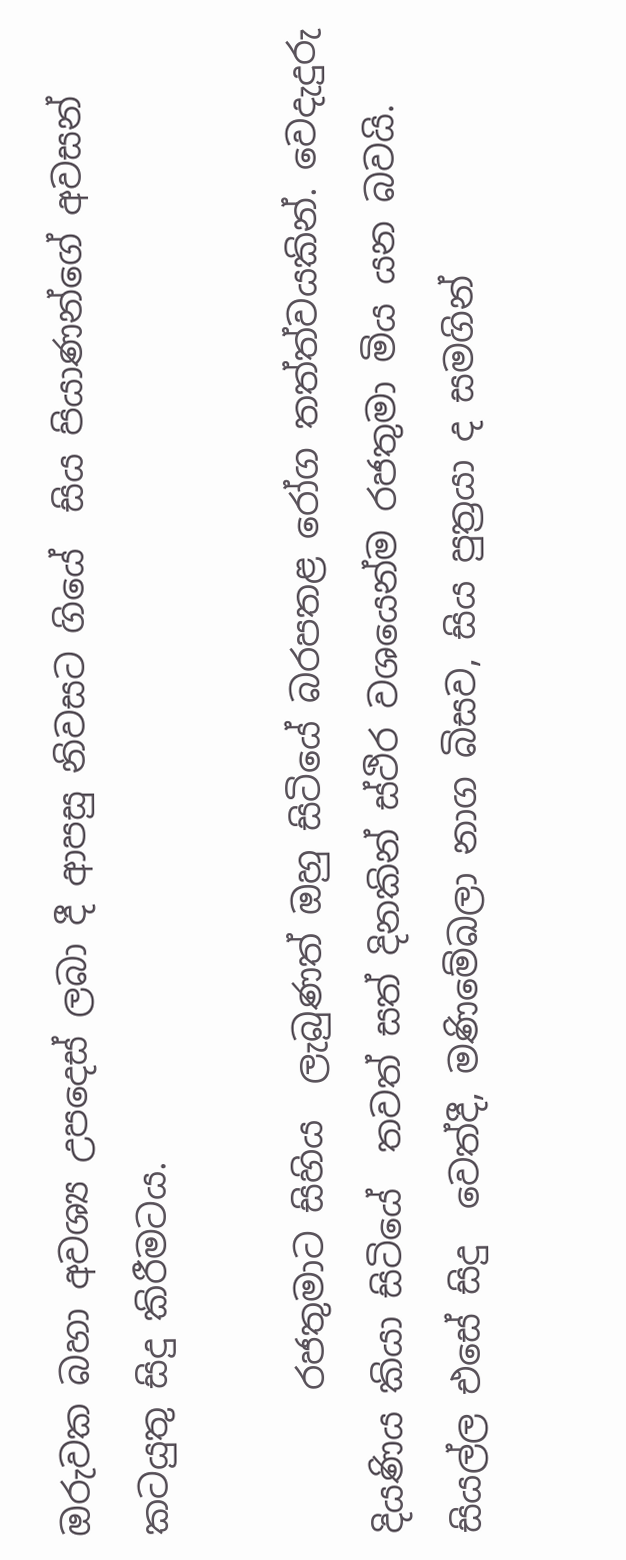ඔරුවක බහා අවශ්‍ය උපදෙස්‌ ලබා දී ආපසු නිවසට ගියේ  සිය පියාණන්ගේ අවසන් කටයුතු සිදු කිරීමටය.

        රජතුමාට සිහිය  ලැබුණත් ඔහු සිටියේ බරපතළ රෝග තත්ත්වයකින්. වෙදැදුරු දියණිය කියා සිටියේ  තවත් සත් දිනකින් ස්‌ථිර වශයෙන්ම රජතුමා මිය යන බවයි. සියල්ල එසේ සිදු  වෙත්දී, මණිමේඛලා නාග බිසව, සිය පුත්‍රයා ද සමගින්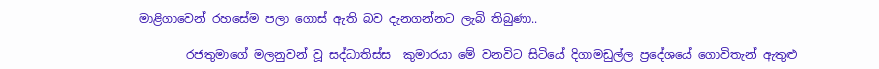මාළිගාවෙන් රහසේම පලා ගොස්‌ ඇති බව දැනගන්නට ලැබි තිබුණා..

        රජතුමාගේ මලනුවන් වූ සද්ධාතිස්‌ස  කුමාරයා මේ වනවිට සිටියේ දිගාමඩුල්ල ප්‍රදේශයේ ගොවිතැන් ඇතුළු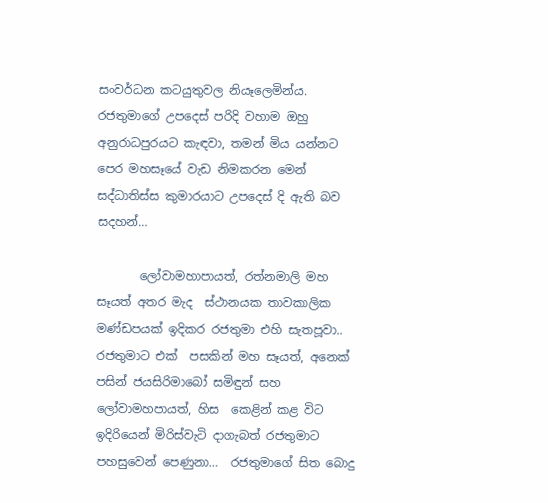සංවර්ධන කටයුතුවල නියෑලෙමින්ය. රජතුමාගේ උපදෙස්‌ පරිදි වහාම ඔහු අනුරාධපුරයට කැඳවා, තමන් මිය යන්නට පෙර මහසෑයේ වැඩ නිමකරන මෙන් සද්ධාතිස්‌ස කුමාරයාට උපදෙස්‌ දි ඇති බව සදහන්…

       ලෝවාමහාපායත්, රත්නමාලි මහ සෑයත් අතර මැද  ස්‌ථානයක තාවකාලික මණ්‌ඩපයක්‌ ඉදිකර රජතුමා එහි සැතපූවා.. රජතුමාට එක්‌  පසකින් මහ සෑයත්, අනෙක්‌ පසින් ජයසිරිමාබෝ සමිඳුන් සහ ලෝවාමහපායත්, හිස  කෙළින් කළ විට ඉදිරියෙන් මිරිස්‌වැටි දාගැබත් රජතුමාට පහසුවෙන් පෙණුනා…  රජතුමාගේ සිත බොදු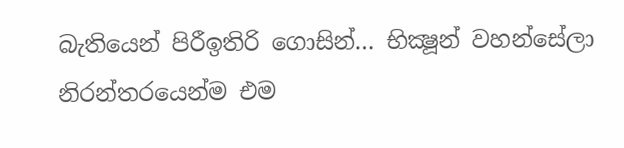බැතියෙන් පිරීඉතිරි ගොසින්… භික්‍ෂූන් වහන්සේලා නිරන්තරයෙන්ම එම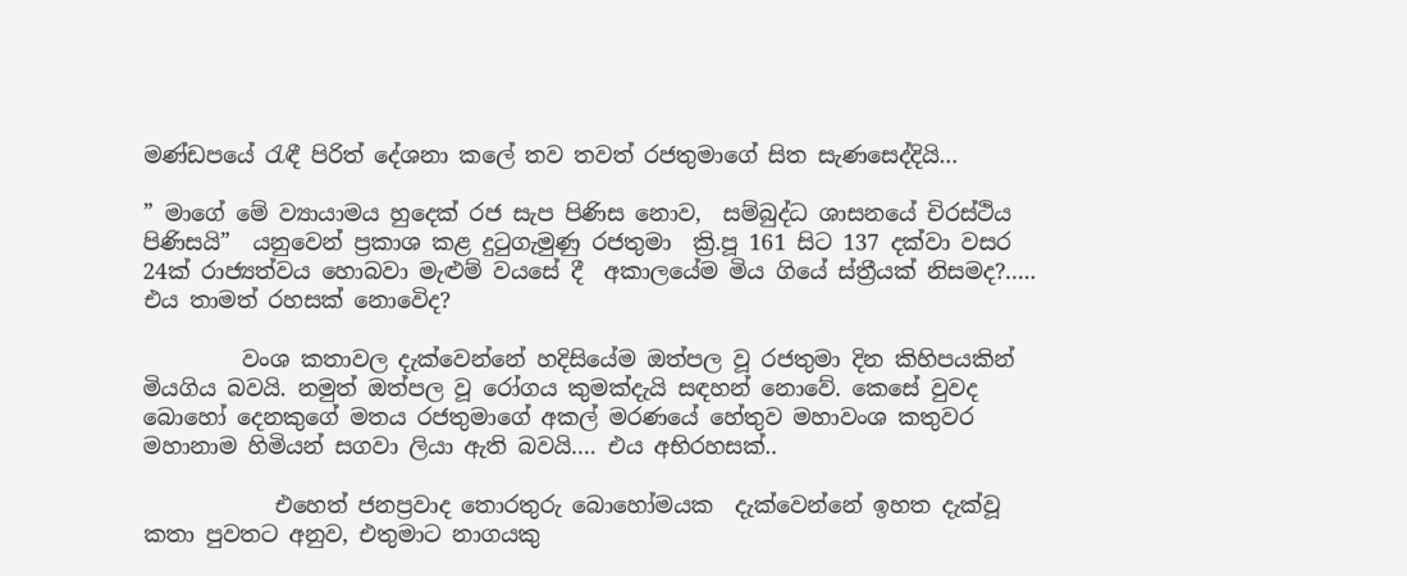මණ්‌ඩපයේ රැඳී පිරිත් දේශනා කලේ තව තවත් රජතුමාගේ සිත සැණසෙද්දියි…

” මාගේ මේ ව්‍යායාමය හුදෙක්‌ රජ සැප පිණිස නොව,  සම්බුද්ධ ශාසනයේ චිරස්‌ථිය පිණිසයි”  යනුවෙන් ප්‍රකාශ කළ දුටුගැමුණු රජතුමා  ක්‍රි.පූ 161 සිට 137 දක්‌වා වසර 24ක්‌ රාජ්‍යත්වය හොබවා මැළුම් වයසේ දී  අකාලයේම මිය ගියේ ස්ත්‍රීයක් නිසමද?….. එය තාමත් රහසක් නොවෙිද?

         වංශ කතාවල දැක්‌වෙන්නේ හදිසියේම ඔත්පල වූ රජතුමා දින කිහිපයකින් මියගිය බවයි. නමුත් ඔත්පල වූ රෝගය කුමක්‌දැයි සඳහන් නොවේ. කෙසේ වුවද බොහෝ දෙනකුගේ මතය රජතුමාගේ අකල් මරණයේ හේතුව මහාවංශ කතුවර මහානාම හිමියන් සගවා ලියා ඇති බවයි…. එය අභිරහසක්..

            එහෙත් ජනප්‍රවාද තොරතුරු බොහෝමයක  දැක්‌වෙන්නේ ඉහත දැක්‌වූ කතා පුවතට අනුව, එතුමාට නාගයකු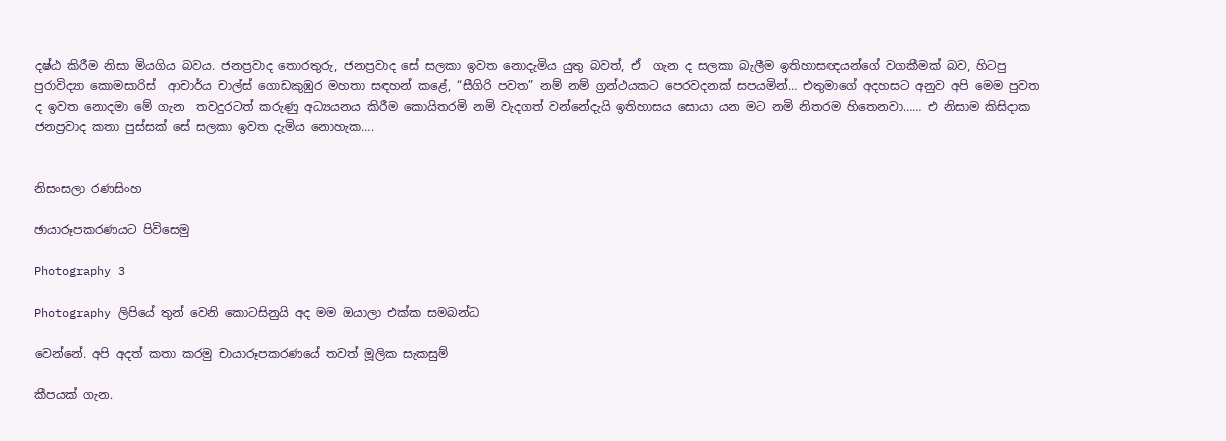දෂ්ඨ කිරීම නිසා මියගිය බවය. ජනප්‍රවාද තොරතුරු, ජනප්‍රවාද සේ සලකා ඉවත නොදැමිය යුතු බවත්, ඒ  ගැන ද සලකා බැලීම ඉතිහාසඥයන්ගේ වගකීමක්‌ බව, හිටපු පුරාවිද්‍යා කොමසාරිස්‌  ආචාර්ය චාල්ස්‌ ගොඩකුඹුර මහතා සඳහන් කළේ, “සීගිරි පවත” නම් නම් ග්‍රන්ථයකට පෙරවදනක්‌ සපයමින්… එතුමාගේ අදහසට අනුව අපි මෙම පුවත ද ඉවත නොදමා මේ ගැන  තවදුරටත් කරුණු අධ්‍යයනය කිරීම කොයිතරමි නමි වැදගත් වන්නේදැයි ඉතිහාසය සොයා යන මට නමි නිතරම හිතෙනවා…… එ නිසාම කිසිදාක ජනප්‍රවාද කතා පුස්සක් සේ සලකා ඉවත දැමිය නොහැක….


නිසංසලා රණසිංහ

ඡායාරූපකරණයට පිවිසෙමු

Photography 3

Photography ලිපියේ තුන් වෙනි කොටසිනුයි අද මම ඔයාලා එක්ක සමබන්ධ

වෙන්නේ. අපි අදත් කතා කරමු චායාරූපකරණයේ තවත් මූලික සැකසුම්

කීපයක් ගැන.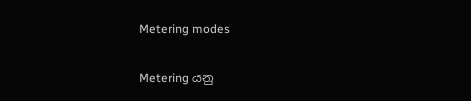Metering modes

Metering යනු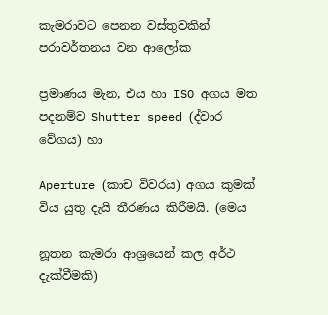කැමරාවට පෙනන වස්තුවකින් පරාවර්තනය වන ආලෝක

ප්‍රමාණය මැන, එය හා ISO අගය මත පදනම්ව Shutter speed (ද්වාර වේගය) හා

Aperture (කාච විවරය) අගය කුමක් විය යුතු දැයි තීරණය කිරීමයි. (මෙය

නූතන කැමරා ආශ්‍රයෙන් කල අර්ථ දැක්වීමකි)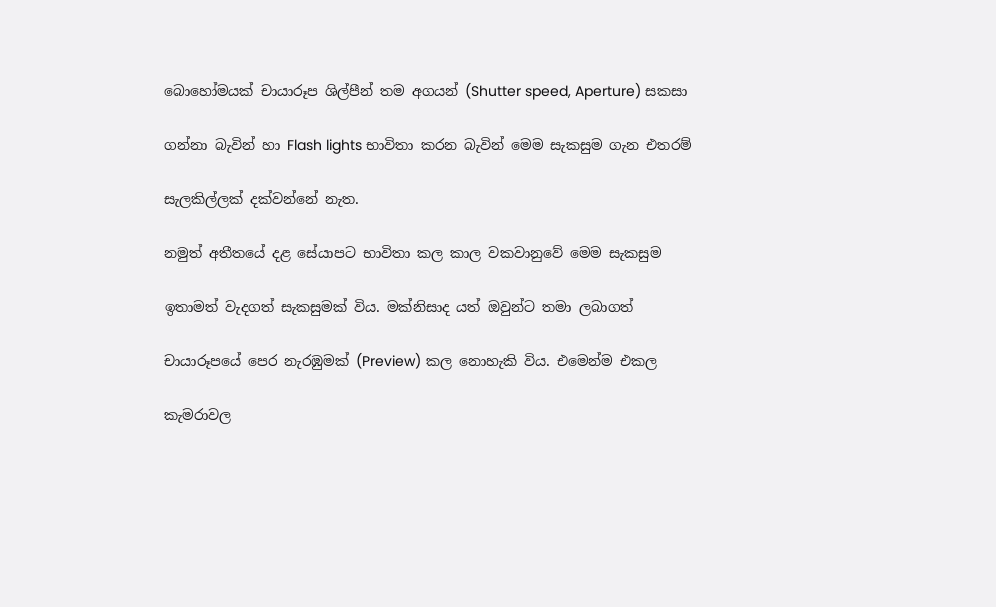බොහෝමයක් චායාරූප ශිල්පීන් තම අගයන් (Shutter speed, Aperture) සකසා

ගන්නා බැවින් හා Flash lights භාවිතා කරන බැවින් මෙම සැකසුම ගැන එතරම්

සැලකිල්ලක් දක්වන්නේ නැත.

නමුත් අතීතයේ දළ සේයාපට භාවිතා කල කාල වකවානුවේ මෙම සැකසුම

ඉතාමත් වැදගත් සැකසුමක් විය. මක්නිසාද යත් ඔවුන්ට තමා ලබාගත්

චායාරූපයේ පෙර නැරඹුමක් (Preview) කල නොහැකි විය. එමෙන්ම එකල

කැමරාවල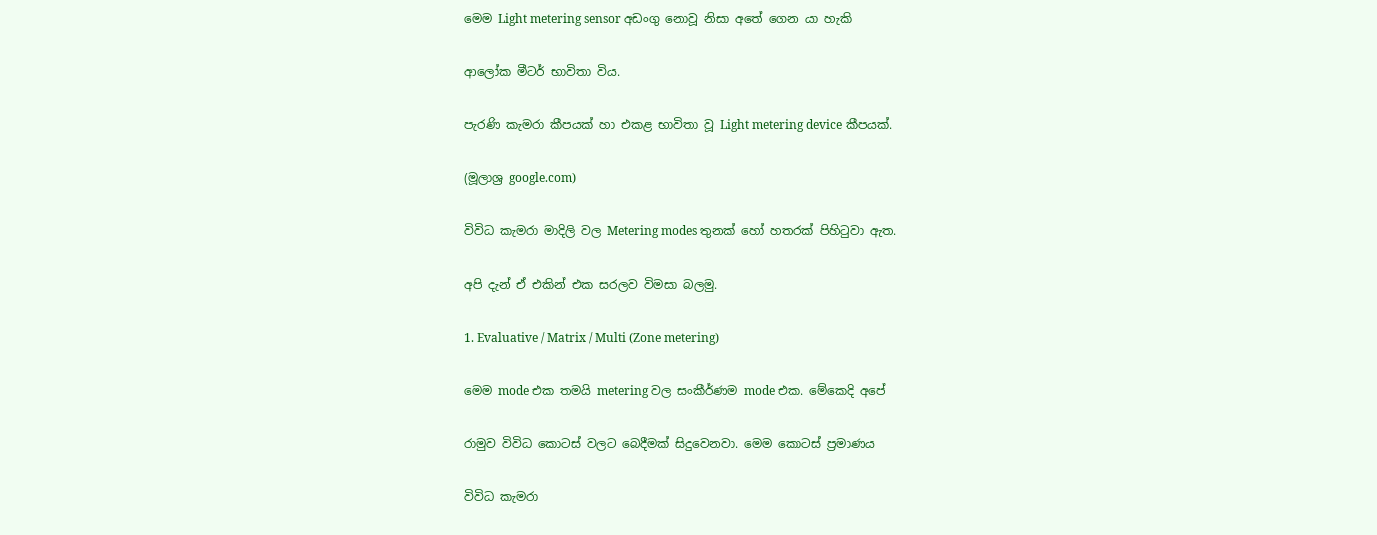මෙම Light metering sensor අඩංගු නොවූ නිසා අතේ ගෙන යා හැකි

ආලෝක මීටර් භාවිතා විය.

පැරණි කැමරා කීපයක් හා එකළ භාවිතා වූ Light metering device කීපයක්.

(මූලාශ්‍ර google.com)

විවිධ කැමරා මාදිලි වල Metering modes තුනක් හෝ හතරක් පිහිටුවා ඇත.

අපි දැන් ඒ එකින් එක සරලව විමසා බලමු.

1. Evaluative / Matrix / Multi (Zone metering)

මෙම mode එක තමයි metering වල සංකීර්ණම mode එක. මේකෙදි අපේ

රාමුව විවිධ කොටස් වලට බෙදීමක් සිදුවෙනවා. මෙම කොටස් ප්‍රමාණය

විවිධ කැමරා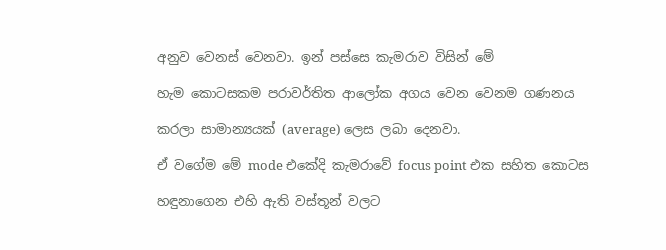අනුව වෙනස් වෙනවා. ඉන් පස්සෙ කැමරාව විසින් මේ

හැම කොටසකම පරාවර්තිත ආලෝක අගය වෙන වෙනම ගණනය

කරලා සාමාන්‍යයක් (average) ලෙස ලබා දෙනවා.

ඒ වගේම මේ mode එකේදි කැමරාවේ focus point එක සහිත කොටස

හඳුනාගෙන එහි ඇති වස්තූන් වලට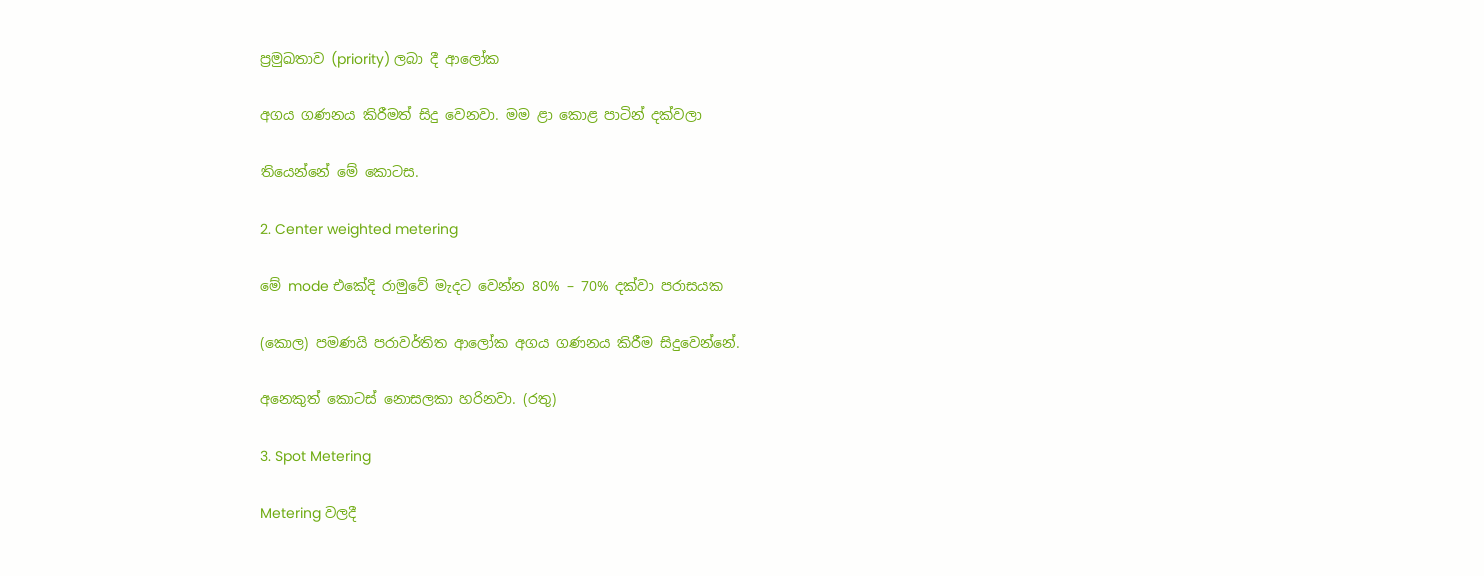ප්‍රමුඛතාව (priority) ලබා දී ආලෝක

අගය ගණනය කිරීමත් සිදු වෙනවා. මම ළා කොළ පාටින් දක්වලා

තියෙන්නේ මේ කොටස.

2. Center weighted metering

මේ mode එකේදි රාමුවේ මැදට වෙන්න 80% – 70% දක්වා පරාසයක

(කොල) පමණයි පරාවර්තිත ආලෝක අගය ගණනය කිරීම සිදුවෙන්නේ.

අනෙකුත් කොටස් නොසලකා හරිනවා. (රතු)

3. Spot Metering

Metering වලදී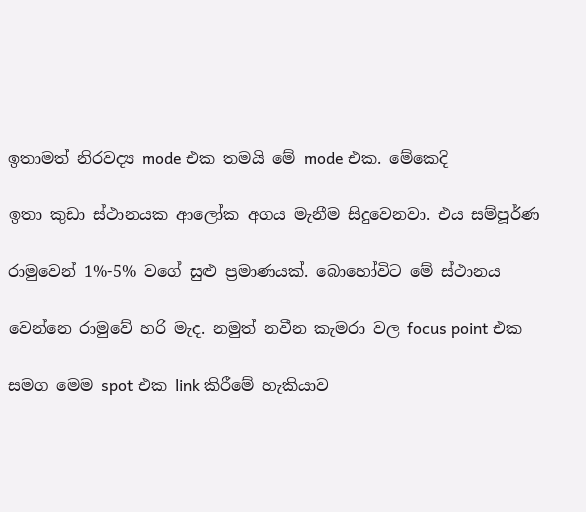ඉතාමත් නිරවද්‍ය mode එක තමයි මේ mode එක. මේකෙදි

ඉතා කුඩා ස්ථානයක ආලෝක අගය මැනීම සිදුවෙනවා. එය සම්පූර්ණ

රාමුවෙන් 1%-5% වගේ සුළු ප්‍රමාණයක්. බොහෝවිට මේ ස්ථානය

වෙන්නෙ රාමුවේ හරි මැද. නමුත් නවීන කැමරා වල focus point එක

සමග මෙම spot එක link කිරීමේ හැකියාව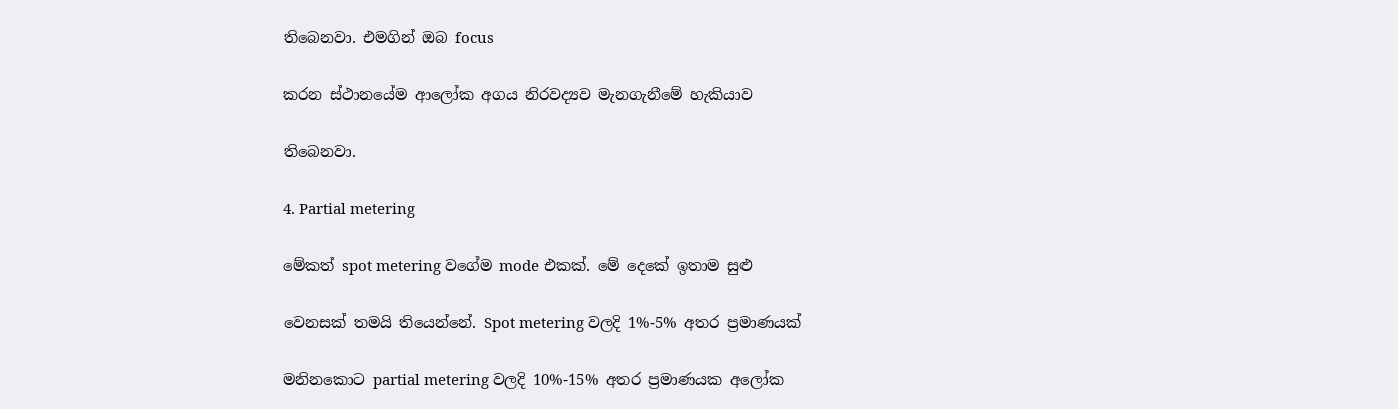තිබෙනවා. එමගින් ඔබ focus

කරන ස්ථානයේම ආලෝක අගය නිරවද්‍යව මැනගැනීමේ හැකියාව

තිබෙනවා.

4. Partial metering

මේකත් spot metering වගේම mode එකක්. මේ දෙකේ ඉතාම සුළු

වෙනසක් තමයි තියෙන්නේ. Spot metering වලදි 1%-5% අතර ප්‍රමාණයක්

මනිනකොට partial metering වලදි 10%-15% අතර ප්‍රමාණයක අලෝක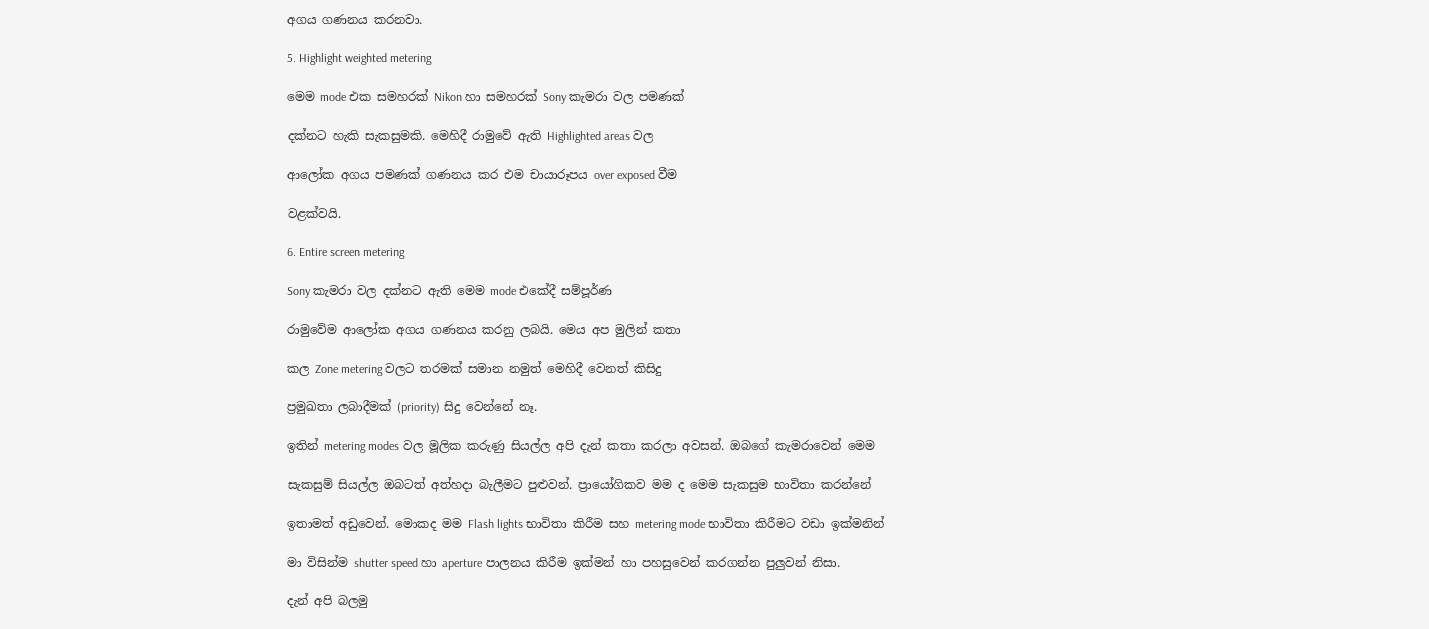අගය ගණනය කරනවා.

5. Highlight weighted metering

මෙම mode එක සමහරක් Nikon හා සමහරක් Sony කැමරා වල පමණක්

දක්නට හැකි සැකසුමකි. මෙහිදී රාමුවේ ඇති Highlighted areas වල

ආලෝක අගය පමණක් ගණනය කර එම චායාරූපය over exposed වීම

වළක්වයි.

6. Entire screen metering

Sony කැමරා වල දක්නට ඇති මෙම mode එකේදී සම්පූර්ණ

රාමුවේම ආලෝක අගය ගණනය කරනු ලබයි. මෙය අප මුලින් කතා

කල Zone metering වලට තරමක් සමාන නමුත් මෙහිදී වෙනත් කිසිදු

ප්‍රමුඛතා ලබාදීමක් (priority) සිදු වෙන්නේ නෑ.

ඉතින් metering modes වල මූලික කරුණු සියල්ල අපි දැන් කතා කරලා අවසන්. ඔබගේ කැමරාවෙන් මෙම

සැකසුම් සියල්ල ඔබටත් අත්හදා බැලීමට පුළුවන්. ප්‍රායෝගිකව මම ද මෙම සැකසුම භාවිතා කරන්නේ

ඉතාමත් අඩුවෙන්. මොකද මම Flash lights භාවිතා කිරීම සහ metering mode භාවිතා කිරීමට වඩා ඉක්මනින්

මා විසින්ම shutter speed හා aperture පාලනය කිරීම ඉක්මන් හා පහසුවෙන් කරගන්න පුලුවන් නිසා.

දැන් අපි බලමු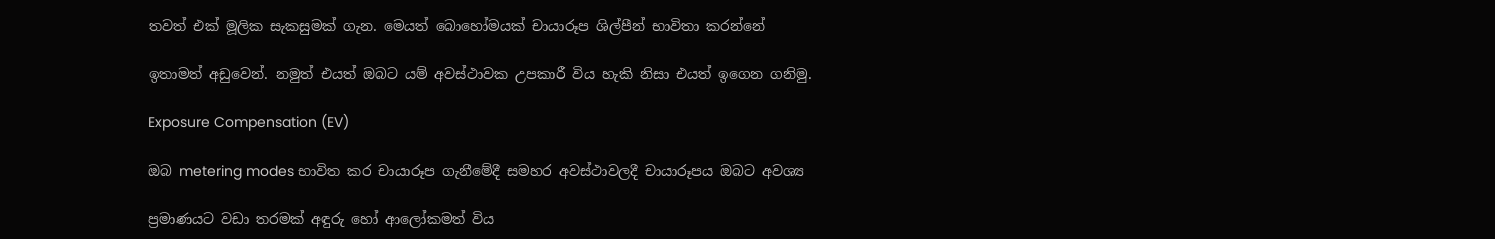තවත් එක් මූලික සැකසුමක් ගැන. මෙයත් බොහෝමයක් චායාරූප ශිල්පීන් භාවිතා කරන්නේ

ඉතාමත් අඩුවෙන්. නමුත් එයත් ඔබට යම් අවස්ථාවක උපකාරී විය හැකි නිසා එයත් ඉගෙන ගනිමු.

Exposure Compensation (EV)

ඔබ metering modes භාවිත කර චායාරූප ගැනීමේදී සමහර අවස්ථාවලදී චායාරූපය ඔබට අවශ්‍ය

ප්‍රමාණයට වඩා තරමක් අඳුරු හෝ ආලෝකමත් විය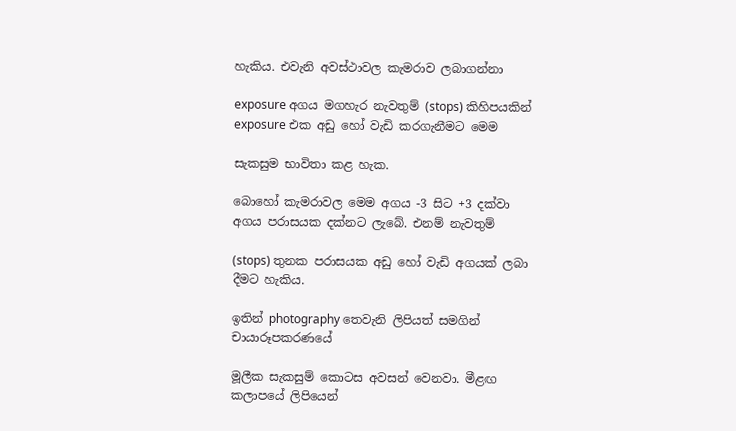හැකිය. එවැනි අවස්ථාවල කැමරාව ලබාගන්නා

exposure අගය මගහැර නැවතුම් (stops) කිහිපයකින් exposure එක අඩු හෝ වැඩි කරගැනීමට මෙම

සැකසුම භාවිතා කළ හැක.

බොහෝ කැමරාවල මෙම අගය -3 සිට +3 දක්වා අගය පරාසයක දක්නට ලැබේ. එනම් නැවතුම්

(stops) තුනක පරාසයක අඩු හෝ වැඩි අගයක් ලබා දීමට හැකිය.

ඉතින් photography තෙවැනි ලිපියත් සමගින් චායාරූපකරණයේ

මූලීක සැකසුම් කොටස අවසන් වෙනවා. මීළඟ කලාපයේ ලිපියෙන්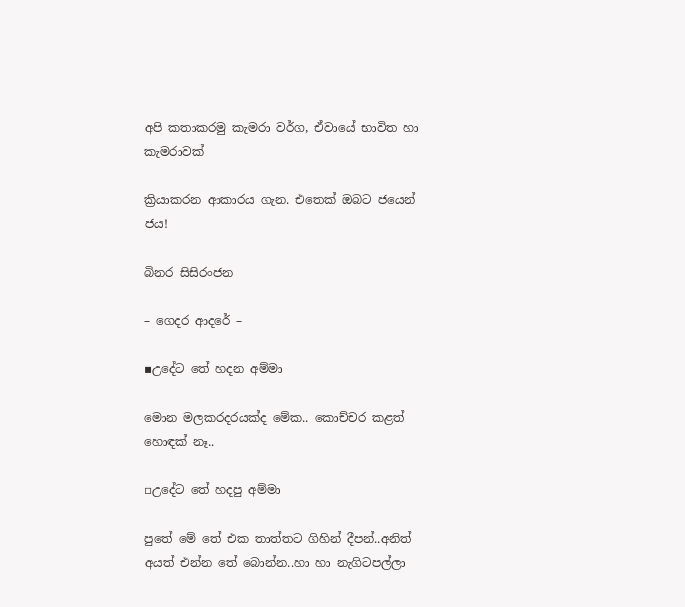අපි කතාකරමු කැමරා වර්ග, ඒවායේ භාවිත හා කැමරාවක්

ක්‍රියාකරන ආකාරය ගැන. එතෙක් ඔබට ජයෙන් ජය!

බිනර සිසිරංජන

– ගෙදර ආදරේ –

▪උදේට තේ හදන අම්මා

මොන මලකරදරයක්ද මේක.. කොච්චර කළත් හොඳක් නෑ..

▫උදේට තේ හදපු අම්මා

පුතේ මේ තේ එක තාත්තට ගිහින් දීපන්..අනිත් අයත් එන්න තේ බොන්න..හා හා නැගිටපල්ලා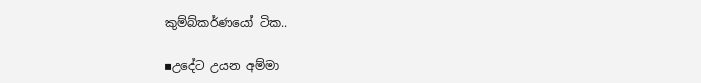කුම්බ්කර්ණයෝ ටික..

▪උදේට උයන අම්මා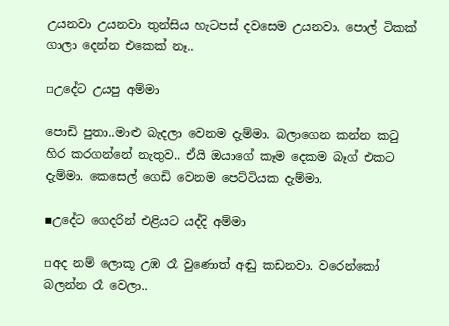උයනවා උයනවා තුන්සිය හැටපස් දවසෙම උයනවා. පොල් ටිකක් ගාලා දෙන්න එකෙක් නෑ..

▫උදේට උයපු අම්මා

පොඩි පුතා..මාළු බැදලා වෙනම දැම්මා. බලාගෙන කන්න කටු හිර කරගන්නේ නැතුව.. ඒයි ඔයාගේ කෑම දෙකම බෑග් එකට දැම්මා. කෙසෙල් ගෙඩි වෙනම පෙට්ටියක දැම්මා.

▪උදේට ගෙදරින් එළියට යද්දි අම්මා

▫අද නම් ලොකූ උඹ රෑ වුණොත් අඬු කඩනවා. වරෙන්කෝ බලන්න රෑ වෙලා..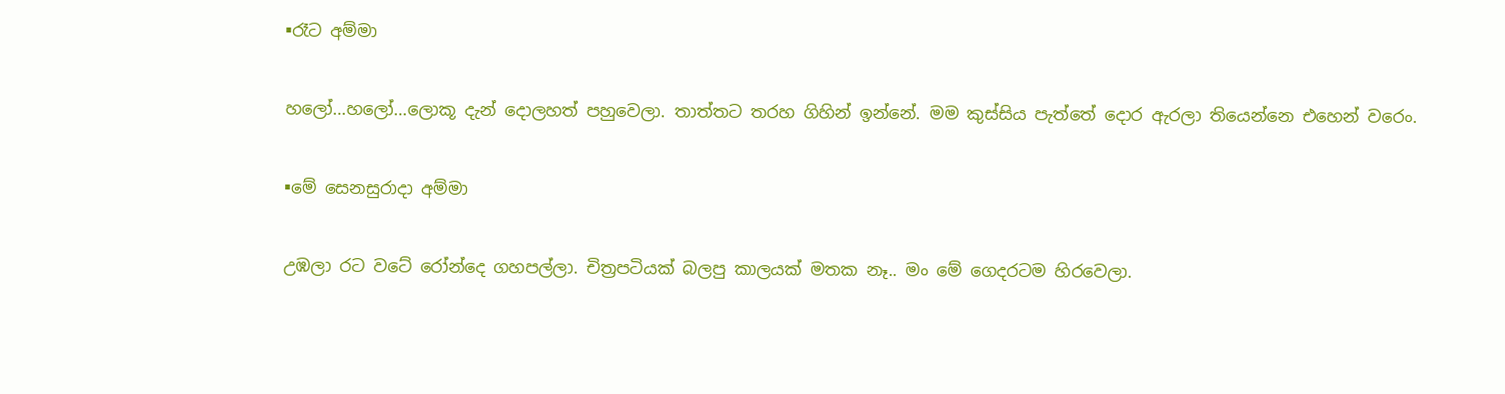▪රෑට අම්මා

හලෝ…හලෝ…ලොකූ දැන් දොලහත් පහුවෙලා. තාත්තට තරහ ගිහින් ඉන්නේ. මම කුස්සිය පැත්තේ දොර ඇරලා තියෙන්නෙ එහෙන් වරෙං.

▪මේ සෙනසුරාදා අම්මා

උඹලා රට වටේ රෝන්දෙ ගහපල්ලා. චිත්‍රපටියක් බලපු කාලයක් මතක නෑ.. මං මේ ගෙදරටම හිරවෙලා.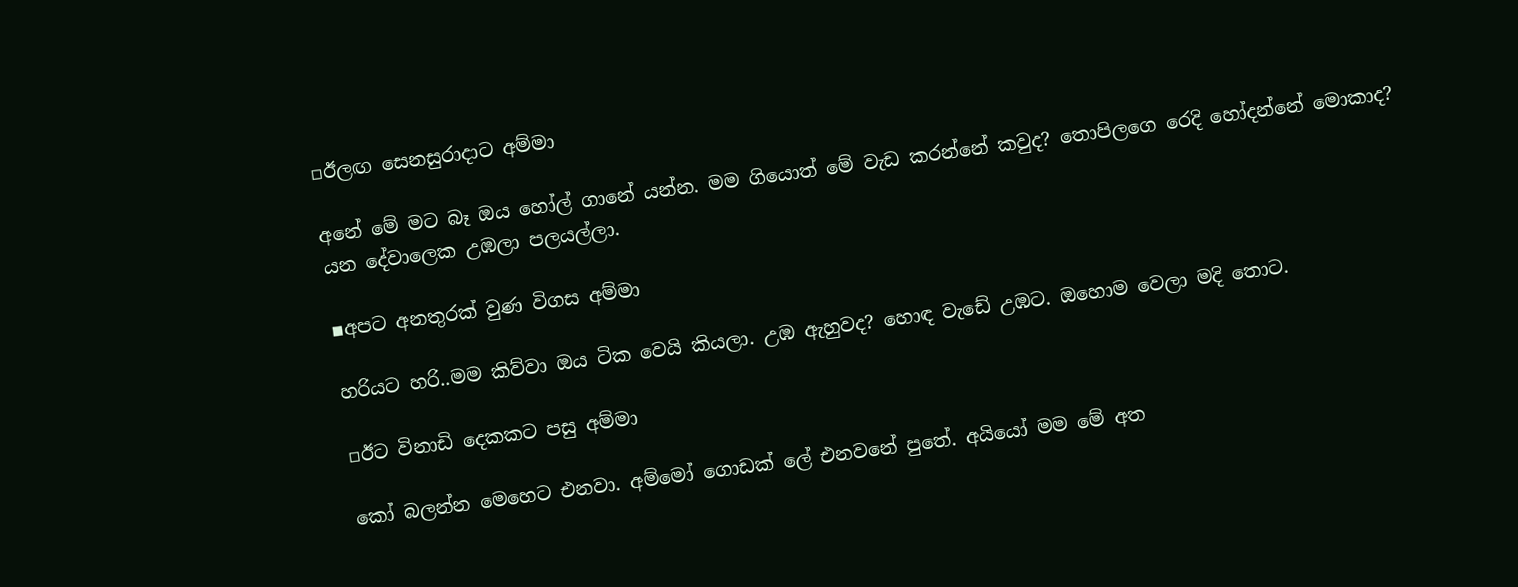▫ඊලඟ සෙනසුරාදාට අම්මා

අනේ මේ මට බෑ ඔය හෝල් ගානේ යන්න. මම ගියොත් මේ වැඩ කරන්නේ කවුද? තොපිලගෙ රෙදි හෝදන්නේ මොකාද? යන දේවාලෙක උඹලා පලයල්ලා.

▪අපට අනතුරක් වුණ විගස අම්මා

හරියට හරි..මම කිව්වා ඔය ටික වෙයි කියලා. උඹ ඇහුවද? හොඳ වැඩේ උඹට. ඔහොම වෙලා මදි තොට.

▫ඊට විනාඩි දෙකකට පසු අම්මා

කෝ බලන්න මෙහෙට එනවා. අම්මෝ ගොඩක් ලේ එනවනේ පුතේ. අයියෝ මම මේ අත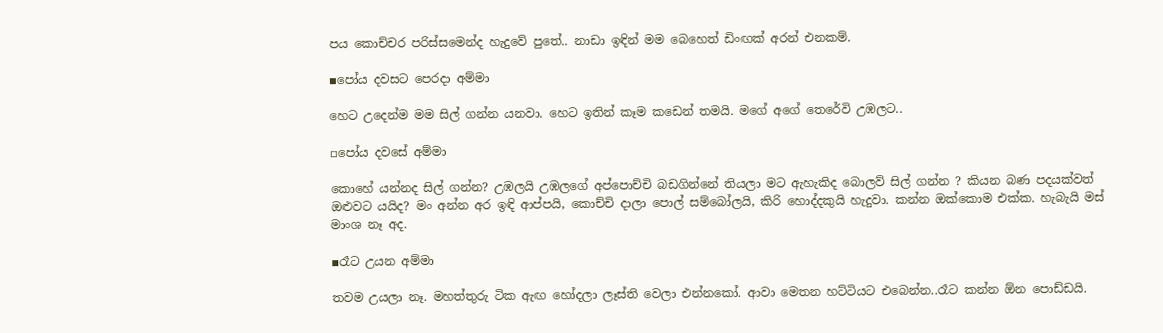පය කොච්චර පරිස්සමෙන්ද හැදුවේ පුතේ.. නාඩා ඉඳින් මම බෙහෙත් ඩිංඟක් අරන් එනකම්.

▪පෝය දවසට පෙරදා අම්මා

හෙට උදෙන්ම මම සිල් ගන්න යනවා. හෙට ඉතින් කෑම කඩෙන් තමයි. මගේ අගේ තෙරේවි උඹලට..

▫පෝය දවසේ අම්මා

කොහේ යන්නද සිල් ගන්න? උඹලයි උඹලගේ අප්පොච්චි බඩගින්නේ තියලා මට ඇහැකිද බොලව් සිල් ගන්න ? කියන බණ පදයක්වත් ඔළුවට යයිද? මං අන්න අර ඉඳි ආප්පයි, කොච්චි දාලා පොල් සම්බෝලයි, කිරි හොද්දකුයි හැදුවා. කන්න ඔක්කොම එක්ක. හැබැයි මස් මාංශ නෑ අද.

▪රෑට උයන අම්මා

තවම උයලා නෑ. මහත්තුරු ටික ඇඟ හෝදලා ලෑස්ති වෙලා එන්නකෝ. ආවා මෙතන හට්ටියට එබෙන්න..රෑට කන්න ඕන පොඩ්ඩයි.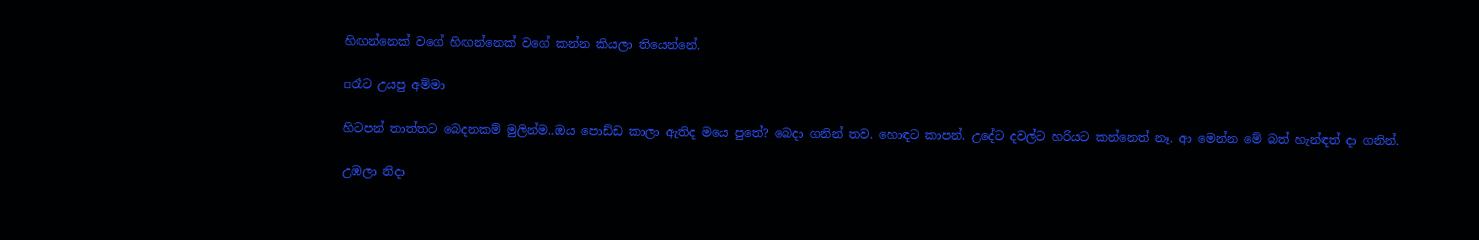හිඟන්නෙක් වගේ හිඟන්නෙක් වගේ කන්න කියලා තියෙන්නේ.

▫රෑට උයපු අම්මා

හිටපන් තාත්තට බෙදනකම් මුලින්ම..ඔය පොඩ්ඩ කාලා ඇතිද මයෙ පුතේ? බෙදා ගනින් තව. හොඳට කාපන්. උදේට දවල්ට හරියට කන්නෙත් නෑ. ආ මෙන්න මේ බත් හැන්ඳත් දා ගනින්.

උඹලා නිදා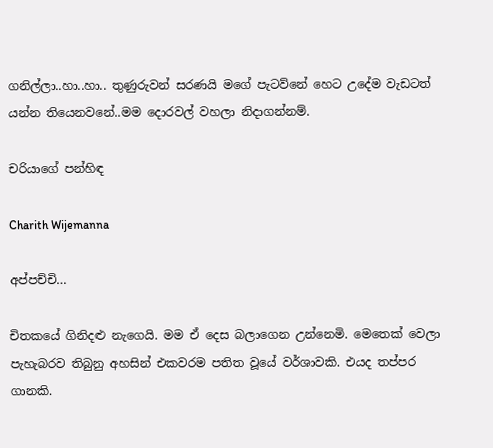ගනිල්ලා..හා..හා.. තුණුරුවන් සරණයි මගේ පැටව්නේ හෙට උදේම වැඩටත් යන්න තියෙනවනේ..මම දොරවල් වහලා නිදාගන්නම්.

චරියාගේ පන්හිඳ

Charith Wijemanna

අප්පච්චි…

චිතකයේ ගිනිදළු නැගෙයි. මම ඒ දෙස බලාගෙන උන්නෙමි. මෙතෙක් වෙලා පැහැබරව තිබුනු අහසින් එකවරම පතිත වූයේ වර්ශාවකි. එයද තප්පර ගානකි.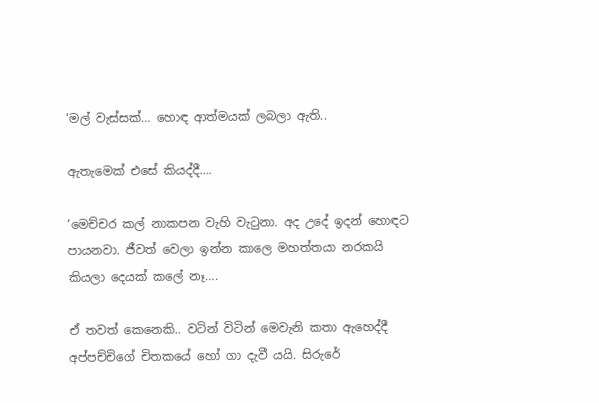‘මල් වැස්සක්… හොඳ ආත්මයක් ලබලා ඇති..

ඇතැමෙක් එසේ කියද්දී….

‘මෙච්චර කල් නාකපන වැහි වැටුනා. අද උදේ ඉදන් හොඳට පායනවා. ජීවත් වෙලා ඉන්න කාලෙ මහත්තයා නරකයි කියලා දෙයක් කලේ නෑ….

ඒ තවත් කෙනෙකි.. වටින් විටින් මෙවැනි කතා ඇහෙද්දී අප්පච්චිගේ චිතකයේ හෝ ගා දැවී යයි. සිරුරේ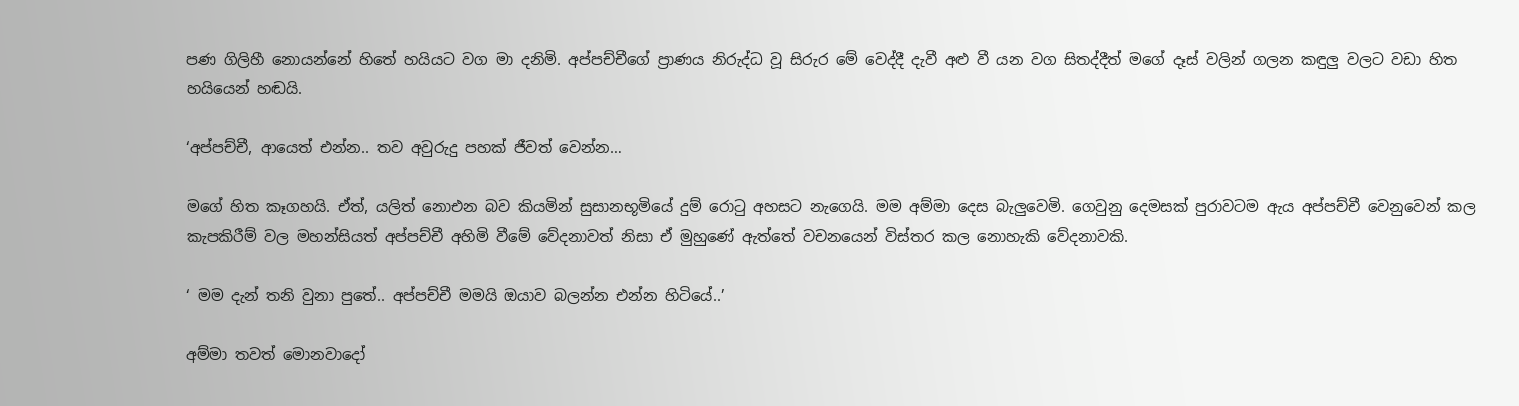පණ ගිලිහී නොයන්නේ හිතේ හයියට වග මා දනිමි. අප්පච්චීගේ ප්‍රාණය නිරුද්ධ වූ සිරුර මේ වෙද්දී දැවී අළු වී යන වග සිතද්දීත් මගේ දෑස් වලින් ගලන කඳුලු වලට වඩා හිත හයියෙන් හඬයි.

‘අප්පච්චී, ආයෙත් එන්න.. තව අවුරුදු පහක් ජීවත් වෙන්න…

මගේ හිත කෑගහයි. ඒත්, යලිත් නොඑන බව කියමින් සුසානභූමියේ දුම් රොටු අහසට නැගෙයි. මම අම්මා දෙස බැලුවෙමි. ගෙවුනු දෙමසක් පුරාවටම ඇය අප්පච්චී වෙනුවෙන් කල කැපකිරීම් වල මහන්සියත් අප්පච්චී අහිමි වීමේ වේදනාවත් නිසා ඒ මුහුණේ ඇත්තේ වචනයෙන් විස්තර කල නොහැකි වේදනාවකි.

‘ මම දැන් තනි වුනා පුතේ.. අප්පච්චී මමයි ඔයාව බලන්න එන්න හිටියේ..’

අම්මා තවත් මොනවාදෝ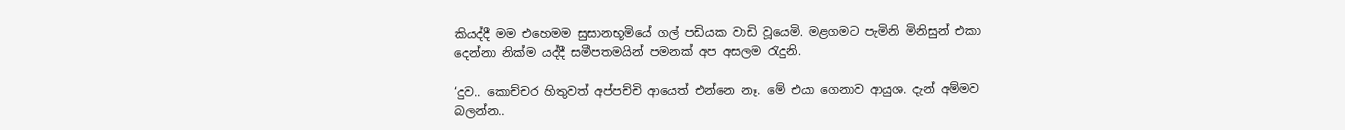කියද්දී මම එහෙමම සුසානභූමියේ ගල් පඩියක වාඩි වූයෙමි. මළගමට පැමිනි මිනිසුන් එකා දෙන්නා නික්ම යද්දී සමීපතමයින් පමනක් අප අසලම රැදුනි.

‘දුව.. කොච්චර හිතුවත් අප්පච්චි ආයෙත් එන්නෙ නෑ. මේ එයා ගෙනාව ආයුශ. දැන් අම්මව බලන්න..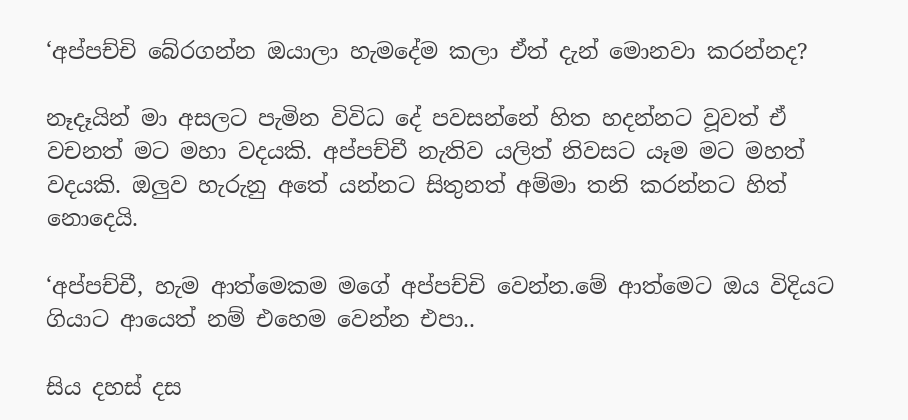‘අප්පච්චි බේරගන්න ඔයාලා හැමදේම කලා ඒත් දැන් මොනවා කරන්නද?

නෑදෑයින් මා අසලට පැමින විවිධ දේ පවසන්නේ හිත හදන්නට වූවත් ඒ වචනත් මට මහා වදයකි. අප්පච්චී නැතිව යලිත් නිවසට යෑම මට මහත් වදයකි. ඔලුව හැරුනු අතේ යන්නට සිතුනත් අම්මා තනි කරන්නට හිත් නොදෙයි.

‘අප්පච්චී, හැම ආත්මෙකම මගේ අප්පච්චි වෙන්න.මේ ආත්මෙට ඔය විදියට ගියාට ආයෙත් නම් එහෙම වෙන්න එපා..

සිය දහස් දස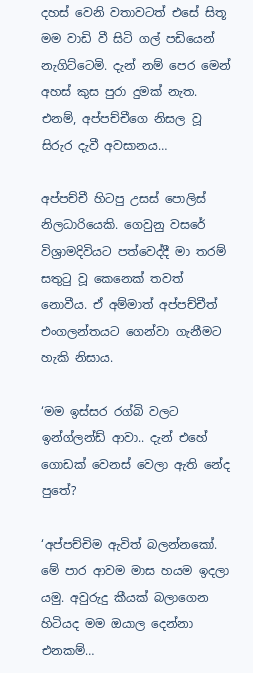දහස් වෙනි වතාවටත් එසේ සිතූ මම වාඩි වී සිටි ගල් පඩියෙන් නැගිට්ටෙමි. දැන් නම් පෙර මෙන් අහස් කුස පුරා දුමක් නැත. එනම්, අප්පච්චීගෙ නිසල වූ සිරුර දැවී අවසානය…

අප්පච්චී හිටපු උසස් පොලිස් නිලධාරියෙකි. ගෙවුනු වසරේ විශ්‍රාමදිවියට පත්වෙද්දී මා තරම් සතුටු වූ කෙනෙක් තවත් නොවීය. ඒ අම්මාත් අප්පච්චීත් එංගලන්තයට ගෙන්වා ගැනීමට හැකි නිසාය.

‘මම ඉස්සර රග්බි වලට ඉන්ග්ලන්ඩ් ආවා.. දැන් එහේ ගොඩක් වෙනස් වෙලා ඇති නේද පුතේ?

‘අප්පච්චිම ඇවිත් බලන්නකෝ. මේ පාර ආවම මාස හයම ඉදලා යමු. අවුරුදු කීයක් බලාගෙන හිටියද මම ඔයාල දෙන්නා එනකම්…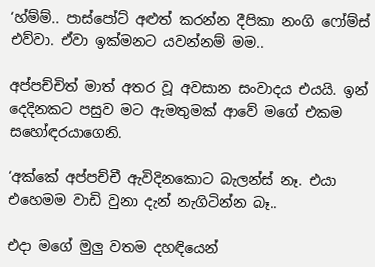‘හ්ම්ම්.. පාස්පෝට් අළුත් කරන්න දීපිකා නංගි ෆෝම්ස් එව්වා. ඒවා ඉක්මනට යවන්නම් මම..

අප්පච්චිත් මාත් අතර වූ අවසාන සංවාදය එයයි. ඉන් දෙදිනකට පසුව මට ඇමතුමක් ආවේ මගේ එකම සහෝඳරයාගෙනි.

‘අක්කේ අප්පච්චී ඇවිදිනකොට බැලන්ස් නෑ. එයා එහෙමම වාඩි වුනා දැන් නැගිටින්න බෑ..

එදා මගේ මුලු වතම දහඳියෙන්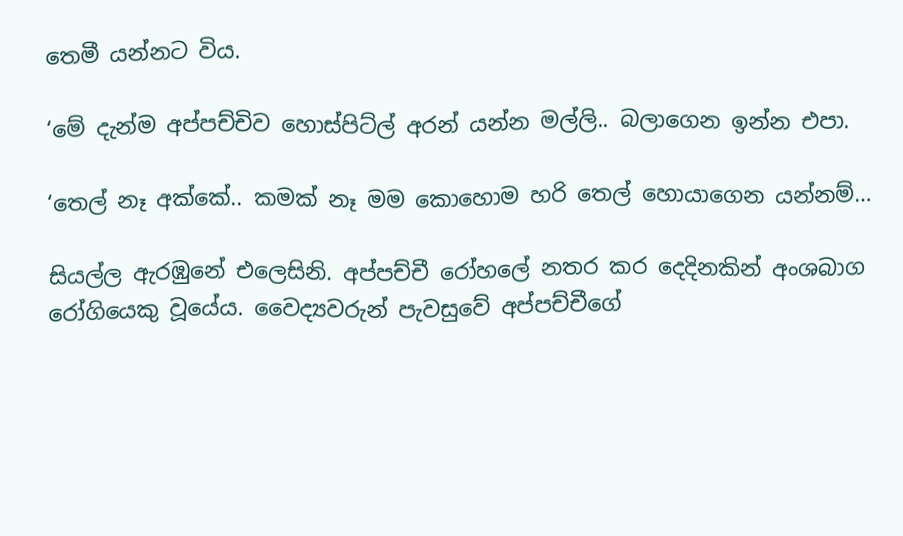තෙමී යන්නට විය.

‘මේ දැන්ම අප්පච්චිව හොස්පිට්ල් අරන් යන්න මල්ලි.. බලාගෙන ඉන්න එපා.

‘තෙල් නෑ අක්කේ.. කමක් නෑ මම කොහොම හරි තෙල් හොයාගෙන යන්නම්…

සියල්ල ඇරඹුනේ එලෙසිනි. අප්පච්චී රෝහලේ නතර කර දෙදිනකින් අංශබාග රෝගියෙකු වූයේය. වෛද්‍යවරුන් පැවසුවේ අප්පච්චීගේ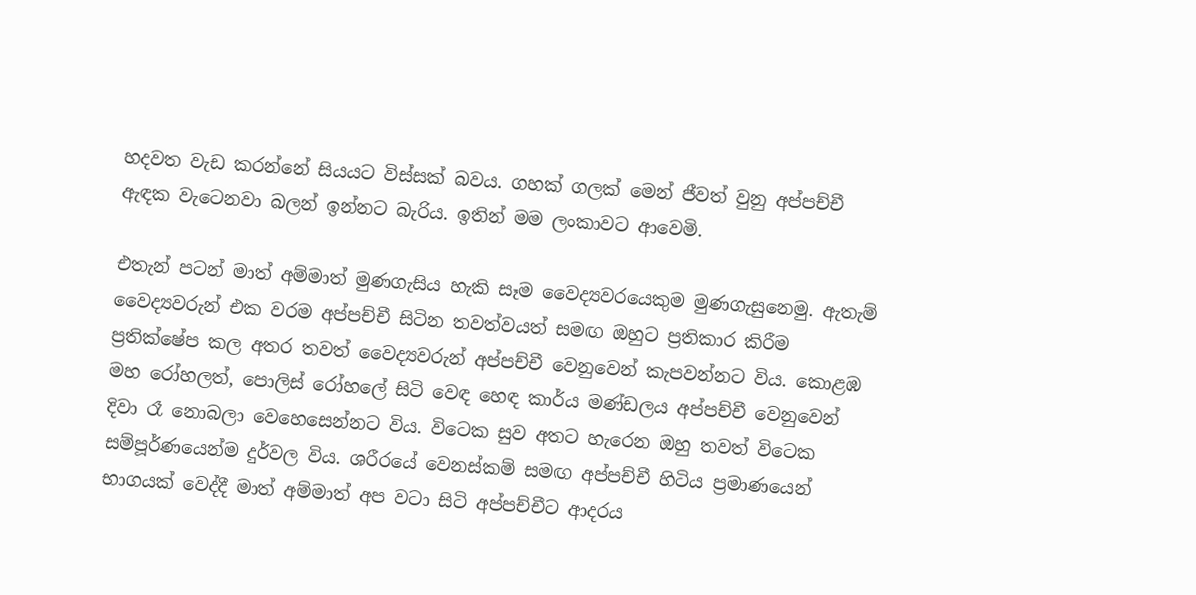හදවත වැඩ කරන්නේ සියයට විස්සක් බවය. ගහක් ගලක් මෙන් ජීවත් වුනු අප්පච්චී ඇඳක වැටෙනවා බලන් ඉන්නට බැරිය. ඉතින් මම ලංකාවට ආවෙමි.

එතැන් පටන් මාත් අම්මාත් මුණගැසිය හැකි සෑම වෛද්‍යවරයෙකුම මුණගැසුනෙමු. ඇතැම් වෛද්‍යවරුන් එක වරම අප්පච්චී සිටින තවත්වයත් සමඟ ඔහුට ප්‍රතිකාර කිරීම ප්‍රතික්ෂේප කල අතර තවත් වෛද්‍යවරුන් අප්පච්චී වෙනුවෙන් කැපවන්නට විය. කොළඹ මහ රෝහලත්, පොලිස් රෝහලේ සිටි වෙඳ හෙඳ කාර්ය මණ්ඩලය අප්පච්චී වෙනුවෙන් දිවා රෑ නොබලා වෙහෙසෙන්නට විය. විටෙක සුව අතට හැරෙන ඔහු තවත් විටෙක සම්පූර්ණයෙන්ම දුර්වල විය. ශරීරයේ වෙනස්කම් සමඟ අප්පච්චී හිටිය ප්‍රමාණයෙන් භාගයක් වෙද්දී මාත් අම්මාත් අප වටා සිටි අප්පච්චීට ආදරය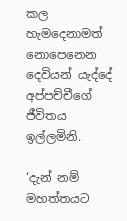කල හැමදෙනාමත් නොපෙනෙන දෙවියන් යැද්දේ අප්පච්චීගේ ජීවිතය ඉල්ලමිනි.

‘දැන් නම් මහත්තයට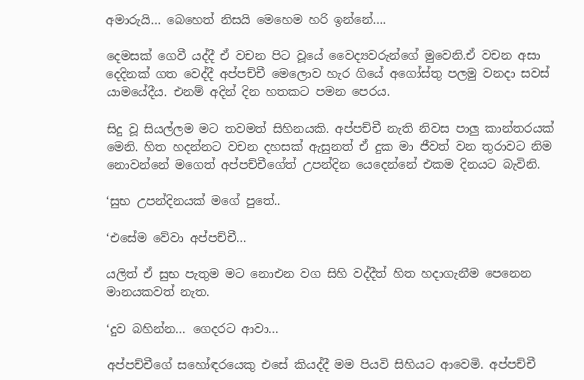අමාරුයි… බෙහෙත් නිසයි මෙහෙම හරි ඉන්නේ….

දෙමසක් ගෙවී යද්දී ඒ වචන පිට වූයේ වෛද්‍යවරුන්ගේ මුවෙනි.ඒ වචන අසා දෙදිනක් ගත වෙද්දී අප්පච්චී මෙලොව හැර ගියේ අගෝස්තු පලමු වනදා සවස් යාමයේදීය. එනම් අදින් දින හතකට පමන පෙරය.

සිදු වූ සියල්ලම මට තවමත් සිහිනයකි. අප්පච්චී නැති නිවස පාලු කාන්තරයක් මෙනි. හිත හදන්නට වචන දහසක් ඇසුනත් ඒ දුක මා ජීවත් වන තුරාවට නිම නොවන්නේ මගෙත් අප්පච්චීගේත් උපන්දින යෙදෙන්නේ එකම දිනයට බැවිනි.

‘සුභ උපන්දිනයක් මගේ පුතේ..

‘එසේම වේවා අප්පච්චී…

යලිත් ඒ සුභ පැතුම මට නොඑන වග සිහි වද්දීත් හිත හදාගැනීම පෙනෙන මානයකවත් නැත.

‘දුව බහින්න… ගෙදරට ආවා…

අප්පච්චීගේ සහෝඳරයෙකු එසේ කියද්දී මම පියවි සිහියට ආවෙමි. අප්පච්චී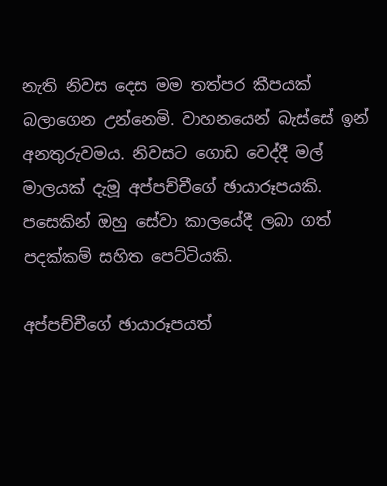නැති නිවස දෙස මම තත්පර කීපයක් බලාගෙන උන්නෙමි. වාහනයෙන් බැස්සේ ඉන් අනතුරුවමය. නිවසට ගොඩ වෙද්දී මල් මාලයක් දැමූ අප්පච්චීගේ ඡායාරූපයකි. පසෙකින් ඔහු සේවා කාලයේදී ලබා ගත් පදක්කම් සහිත පෙට්ටියකි.

අප්පච්චීගේ ඡායාරූපයත්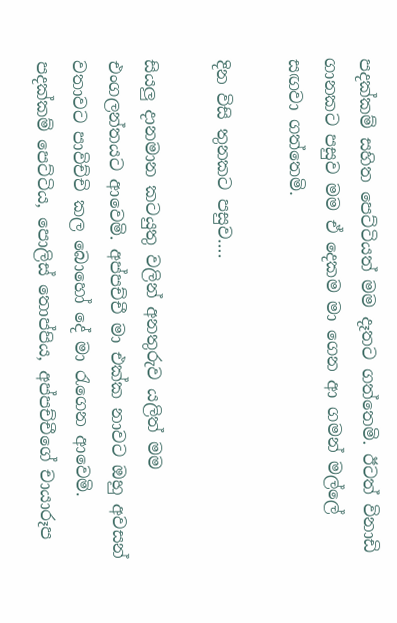පදක්කම් සහිත පෙට්ටියත් මම දෑතට ගත්තෙමි. ඊටත් විනාඩි ගානකට පසුව මම ඒ දෙකම මා ගෙන ආ ගමන් මල්ලේ සඟවා ගත්තෙමි.

දින විසි තුනකට පසුව….

සියලු දානමාන කටයුතු වලින් අනතුරුව යලිත් මම එංගලන්තයට ආවෙමි. අප්පච්චී මා එක්ක නාවට ඔහු අවසන් වතාවට පාවිච්චි කල බොහෝ දේ මා රැගෙන ආවෙමි. පදක්කම් පෙට්ටිය, පොලිස් තොප්පිය, අප්පච්චීගේ චායාරූප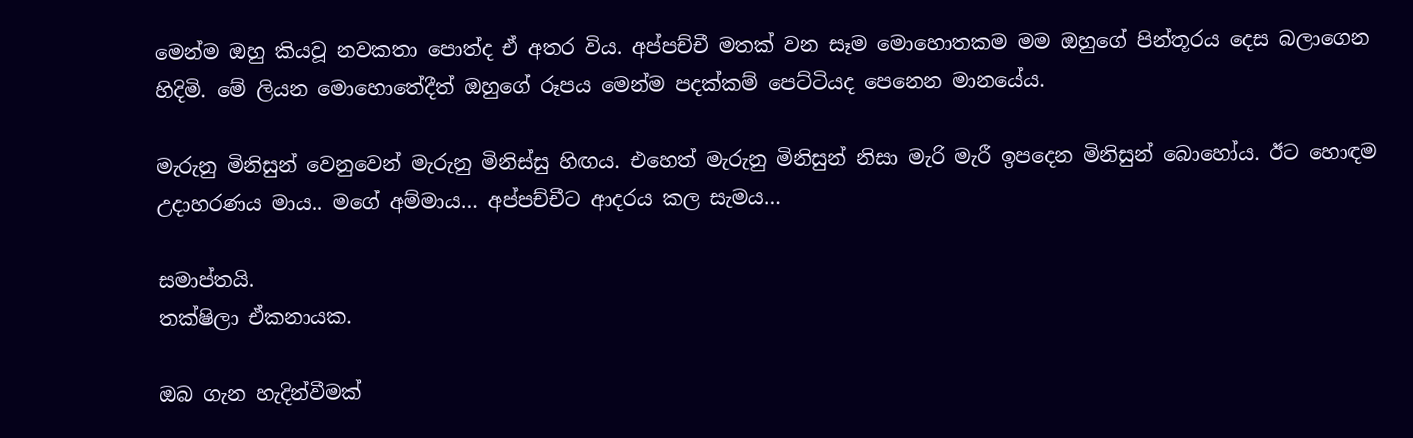මෙන්ම ඔහු කියවූ නවකතා පොත්ද ඒ අතර විය. අප්පච්චී මතක් වන සෑම මොහොතකම මම ඔහුගේ පින්තූරය දෙස බලාගෙන හිදිමි. මේ ලියන මොහොතේදීත් ඔහුගේ රූපය මෙන්ම පදක්කම් පෙට්ටියද පෙනෙන මානයේය.

මැරුනු මිනිසුන් වෙනුවෙන් මැරුනු මිනිස්සු හිඟය. එහෙත් මැරුනු මිනිසුන් නිසා මැරි මැරී ඉපදෙන මිනිසුන් බොහෝය. ඊට හොඳම උදාහරණය මාය.. මගේ අම්මාය… අප්පච්චීට ආදරය කල සැමය…

සමාප්‍තයි.
තක්ෂිලා ඒකනායක.

ඔබ ගැන හැදින්වීමක්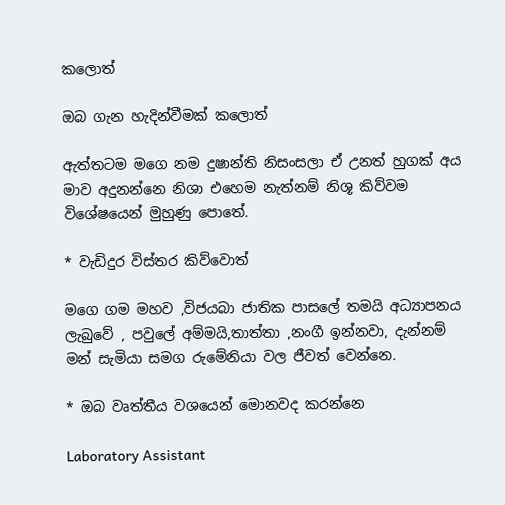කලොත්

ඔබ ගැන හැදින්වීමක් කලොත්

ඇත්තටම මගෙ නම දුෂාන්ති නිසංසලා ඒ උනත් හුගක් අය මාව අදුනන්නෙ නිශා එහෙම නැත්නම් නිශූ කිව්වම විශේෂයෙන් මුහුණු පොතේ.

* වැඩිදුර විස්තර කිව්වොත්

මගෙ ගම මහව ,විජයබා ජාතික පාසලේ තමයි අධ්‍යාපනය ලැබුවේ , පවුලේ අම්මයි,තාත්තා ,නංගී ඉන්නවා, දැන්නම් මන් සැමියා සමග රුමේනියා වල ජීවත් වෙන්නෙ.

* ඔබ වෘත්තීය වශයෙන් මොනවද කරන්නෙ

Laboratory Assistant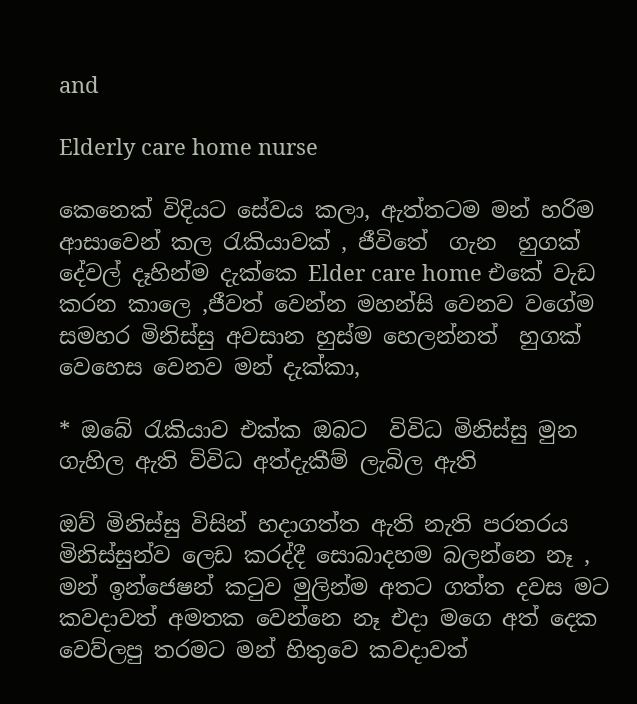and

Elderly care home nurse

කෙනෙක් විදියට සේවය කලා, ඇත්තටම මන් හරිම ආසාවෙන් කල රැකියාවක් , ජීවිතේ  ගැන  හුගක් දේවල් දෑහින්ම දැක්කෙ Elder care home එකේ වැඩ කරන කාලෙ ,ජීවත් වෙන්න මහන්සි වෙනව වගේම  සමහර මිනිස්සු අවසාන හුස්ම හෙලන්නත්  හුගක් වෙහෙස වෙනව මන් දැක්කා,

* ඔබේ රැකියාව එක්ක ඔබට  විවිධ මිනිස්සු මුන ගැහිල ඇති විවිධ අත්දැකීම් ලැබිල ඇති

ඔව් මිනිස්සු විසින් හදාගත්ත ඇති නැති පරතරය මිනිස්සුන්ව ලෙඩ කරද්දී සොබාදහම බලන්නෙ නෑ , මන් ඉන්ජෙෂන් කටුව මුලින්ම අතට ගත්ත දවස මට කවදාවත් අමතක වෙන්නෙ නෑ එදා මගෙ අත් දෙක වෙව්ලපු තරමට මන් හිතුවෙ කවදාවත්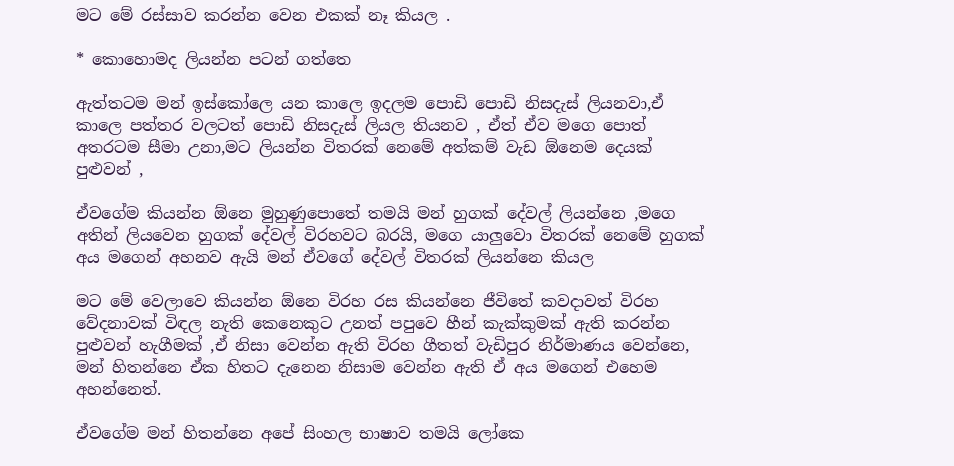මට මේ රස්සාව කරන්න වෙන එකක් නෑ කියල .

* කොහොමද ලියන්න පටන් ගත්තෙ

ඇත්තටම මන් ඉස්කෝලෙ යන කාලෙ ඉදලම පොඩි පොඩි නිසදැස් ලියනවා,ඒ කාලෙ පත්තර වලටත් පොඩි නිසදැස් ලියල තියනව , ඒත් ඒව මගෙ පොත් අතරටම සීමා උනා,මට ලියන්න විතරක් නෙමේ අත්කම් වැඩ ඕනෙම දෙයක් පුළුවන් ,

ඒවගේම කියන්න ඕනෙ මුහුණුපොතේ තමයි මන් හුගක් දේවල් ලියන්නෙ ,මගෙ අතින් ලියවෙන හුගක් දේවල් විරහවට බරයි, මගෙ යාලුවො විතරක් නෙමේ හුගක් අය මගෙන් අහනව ඇයි මන් ඒවගේ දේවල් විතරක් ලියන්නෙ කියල

මට මේ වෙලාවෙ කියන්න ඕනෙ විරහ රස කියන්නෙ ජීවිතේ කවදාවත් විරහ වේදනාවක් විඳල නැති කෙනෙකුට උනත් පපුවෙ හීන් කැක්කුමක් ඇති කරන්න පුළුවන් හැගීමක් ,ඒ නිසා වෙන්න ඇති විරහ ගීතත් වැඩිපුර නිර්මාණය වෙන්නෙ, මන් හිතන්නෙ ඒක හිතට දැනෙන නිසාම වෙන්න ඇති ඒ අය මගෙන් එහෙම අහන්නෙත්.

ඒවගේම මන් හිතන්නෙ අපේ සිංහල භාෂාව තමයි ලෝකෙ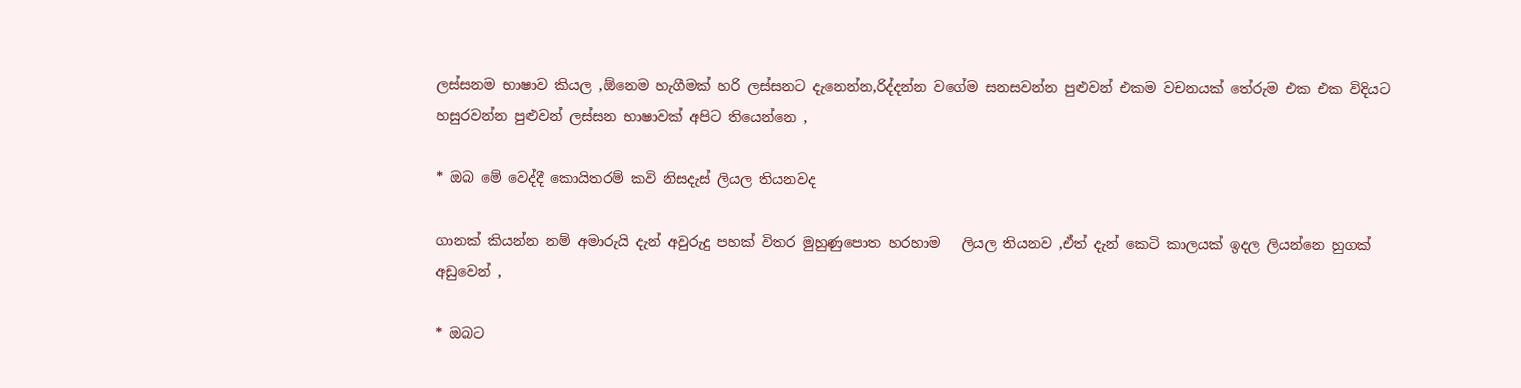ලස්සනම භාෂාව කියල ,ඕනෙම හැගීමක් හරි ලස්සනට දැනෙන්න,රිද්දන්න වගේම සනසවන්න පුළුවන් එකම වචනයක් තේරුම එක එක විදියට හසුරවන්න පුළුවන් ලස්සන භාෂාවක් අපිට තියෙන්නෙ ,

* ඔබ මේ වෙද්දී කොයිතරම් කවි නිසදැස් ලියල තියනවද

ගානක් කියන්න නම් අමාරුයි දැන් අවුරුදු පහක් විතර මුහුණුපොත හරහාම   ලියල තියනව ,ඒත් දැන් කෙටි කාලයක් ඉදල ලියන්නෙ හුගක් අඩුවෙන් ,

* ඔබට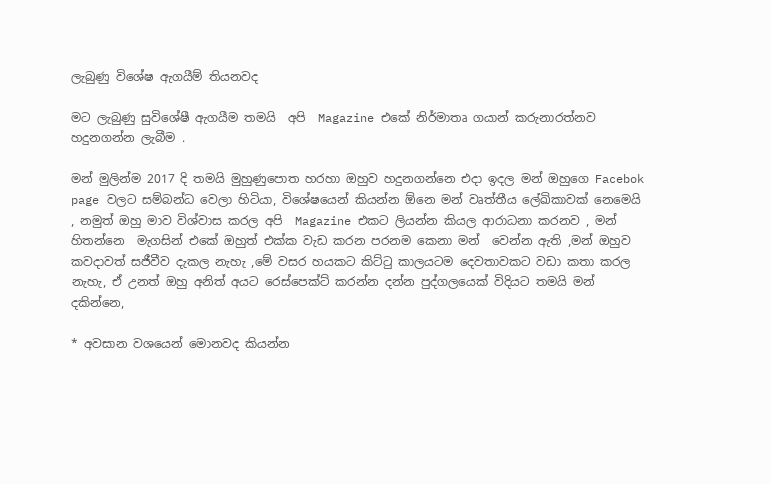ලැබුණු විශේෂ ඇගයීම් තියනවද

මට ලැබුණු සුවිශේෂී ඇගයීම තමයි  අපි  Magazine එකේ නිර්මාතෘ ගයාන් කරුනාරත්නව හදුනගන්න ලැබීම .

මන් මුලින්ම 2017 දි තමයි මුහුණුපොත හරහා ඔහුව හදුනගන්නෙ එදා ඉදල මන් ඔහුගෙ Facebok page වලට සම්බන්ධ වෙලා හිටියා, විශේෂයෙන් කියන්න ඕනෙ මන් වෘත්තීය ලේඛිකාවක් නෙමෙයි  , නමුත් ඔහු මාව විශ්වාස කරල අපි  Magazine එකට ලියන්න කියල ආරාධනා කරනව , මන් හිතන්නෙ  මැගසින් එකේ ඔහුත් එක්ක වැඩ කරන පරනම කෙනා මන්  වෙන්න ඇති ,මන් ඔහුව කවදාවත් සජීවීව දැකල නැහැ ,මේ වසර හයකට කිට්ටු කාලයටම දෙවතාවකට වඩා කතා කරල නැහැ, ඒ උනත් ඔහු අනිත් අයට රෙස්පෙක්ට් කරන්න දන්න පුද්ගලයෙක් විදියට තමයි මන් දකින්නෙ,

* අවසාන වශයෙන් මොනවද කියන්න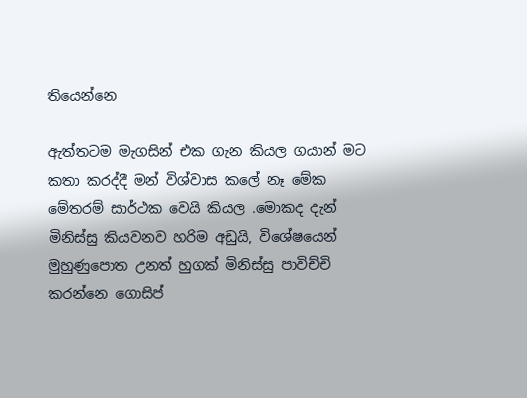තියෙන්නෙ

ඇත්තටම මැගසින් එක ගැන කියල ගයාන් මට කතා කරද්දී මන් විශ්වාස කලේ නෑ මේක මේතරම් සාර්ථක වෙයි කියල .මොකද දැන් මිනිස්සු කියවනව හරිම අඩුයි, විශේෂයෙන් මුහුණුපොත උනත් හුගක් මිනිස්සු පාවිච්චි කරන්නෙ ගොසිප්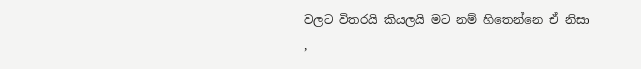වලට විතරයි කියලයි මට නම් හිතෙන්නෙ ඒ නිසා ,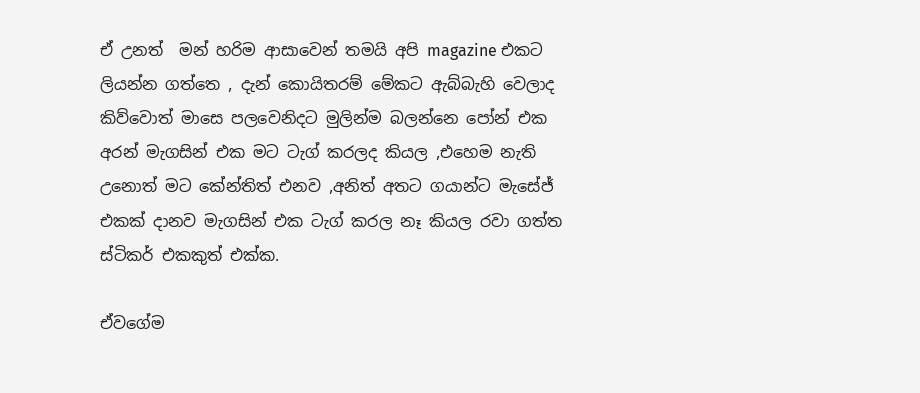ඒ උනත්  මන් හරිම ආසාවෙන් තමයි අපි magazine එකට ලියන්න ගත්තෙ , දැන් කොයිතරම් මේකට ඇබ්බැහි වෙලාද කිව්වොත් මාසෙ පලවෙනිදට මුලින්ම බලන්නෙ පෝන් එක අරන් මැගසින් එක මට ටැග් කරලද කියල ,එහෙම නැති උනොත් මට කේන්තිත් එනව ,අනිත් අතට ගයාන්ට මැසේජ් එකක් දානව මැගසින් එක ටැග් කරල නෑ කියල රවා ගත්ත ස්ටිකර් එකකුත් එක්ක.

ඒවගේම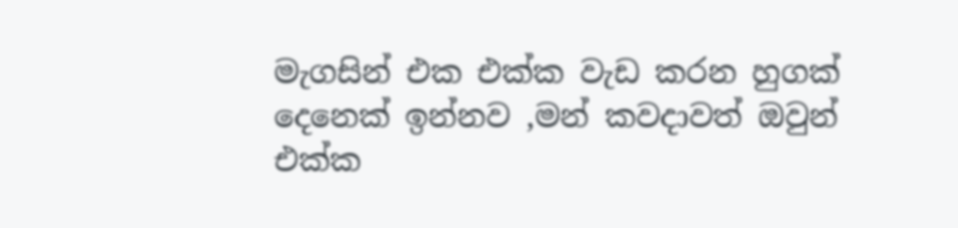මැගසින් එක එක්ක වැඩ කරන හුගක් දෙනෙක් ඉන්නව ,මන් කවදාවත් ඔවුන් එක්ක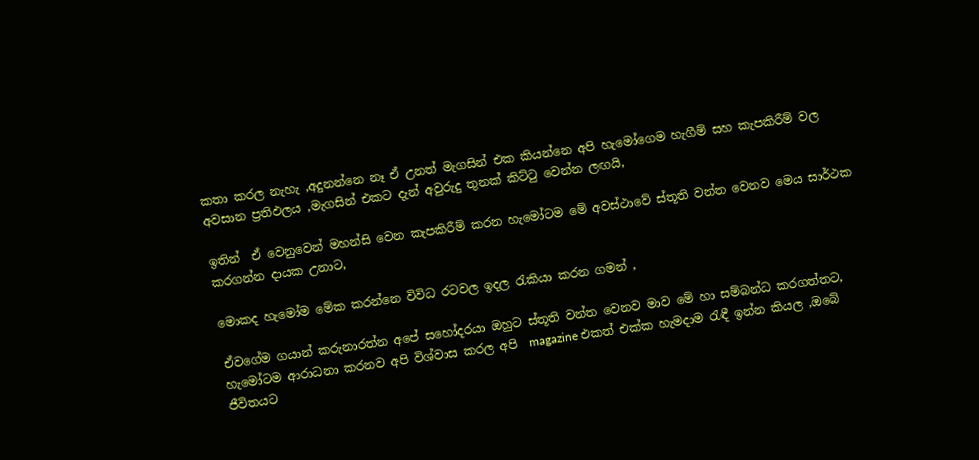කතා කරල නැහැ ,අදුනන්නෙ නෑ ඒ උනත් මැගසින් එක කියන්නෙ අපි හැමෝගෙම හැගීම් සහ කැපකිරීම් වල අවසාන ප්‍රතිඵලය ,මැගසින් එකට දැන් අවුරුදු තුනක් කිට්ටු වෙන්න ලඟයි,

ඉතින්  ඒ වෙනුවෙන් මහන්සි වෙන කැපකිරීම් කරන හැමෝටම මේ අවස්ථාවේ ස්තූති වන්ත වෙනව මෙය සාර්ථක කරගන්න දායක උනාට,

මොකද හැමෝම මේක කරන්නෙ විවිධ රටවල ඉදල රැකියා කරන ගමන් ,

ඒවගේම ගයාන් කරුනාරත්න අපේ සහෝදරයා ඔහුට ස්තූති වන්ත වෙනව මාව මේ හා සම්බන්ධ කරගත්තට, හැමෝටම ආරාධනා කරනව අපි විශ්වාස කරල අපි  magazine එකත් එක්ක හැමදාම රැඳී ඉන්න කියල ,ඔබේ ජීවිතයට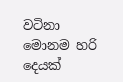වටිනා මොනම හරි දෙයක්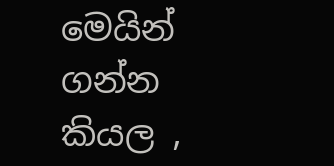මෙයින් ගන්න කියල ,